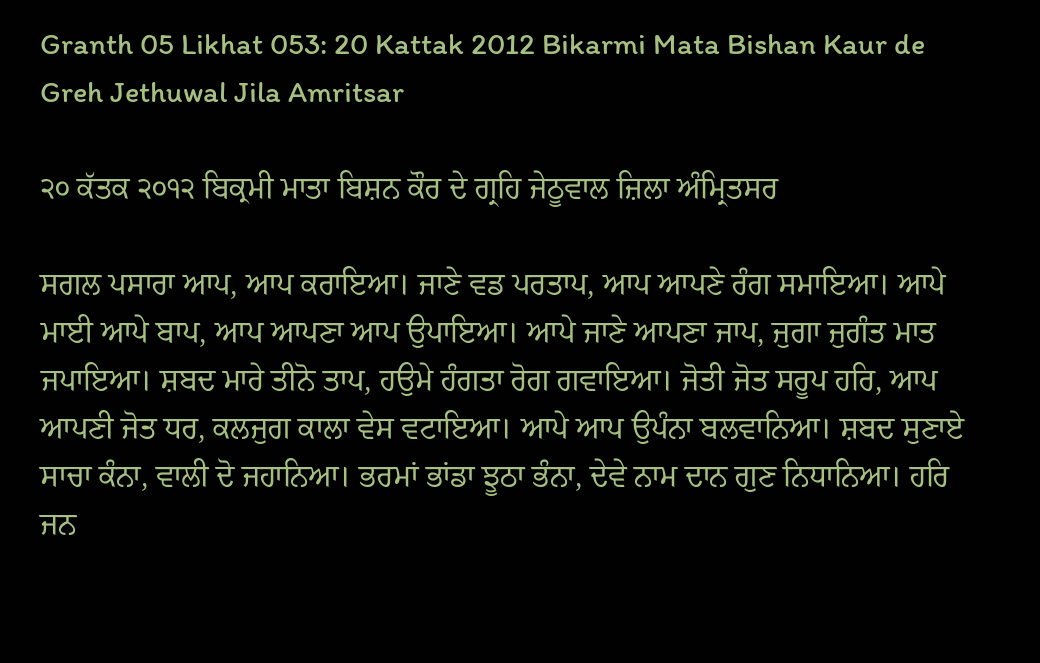Granth 05 Likhat 053: 20 Kattak 2012 Bikarmi Mata Bishan Kaur de Greh Jethuwal Jila Amritsar

੨੦ ਕੱਤਕ ੨੦੧੨ ਬਿਕ੍ਰਮੀ ਮਾਤਾ ਬਿਸ਼ਨ ਕੌਰ ਦੇ ਗ੍ਰਹਿ ਜੇਠੂਵਾਲ ਜ਼ਿਲਾ ਅੰਮ੍ਰਿਤਸਰ

ਸਗਲ ਪਸਾਰਾ ਆਪ, ਆਪ ਕਰਾਇਆ। ਜਾਣੇ ਵਡ ਪਰਤਾਪ, ਆਪ ਆਪਣੇ ਰੰਗ ਸਮਾਇਆ। ਆਪੇ ਮਾਈ ਆਪੇ ਬਾਪ, ਆਪ ਆਪਣਾ ਆਪ ਉਪਾਇਆ। ਆਪੇ ਜਾਣੇ ਆਪਣਾ ਜਾਪ, ਜੁਗਾ ਜੁਗੰਤ ਮਾਤ ਜਪਾਇਆ। ਸ਼ਬਦ ਮਾਰੇ ਤੀਨੋ ਤਾਪ, ਹਉਮੇ ਹੰਗਤਾ ਰੋਗ ਗਵਾਇਆ। ਜੋਤੀ ਜੋਤ ਸਰੂਪ ਹਰਿ, ਆਪ ਆਪਣੀ ਜੋਤ ਧਰ, ਕਲਜੁਗ ਕਾਲਾ ਵੇਸ ਵਟਾਇਆ। ਆਪੇ ਆਪ ਉਪੰਨਾ ਬਲਵਾਨਿਆ। ਸ਼ਬਦ ਸੁਣਾਏ ਸਾਚਾ ਕੰਨਾ, ਵਾਲੀ ਦੋ ਜਹਾਨਿਆ। ਭਰਮਾਂ ਭਾਂਡਾ ਝੂਠਾ ਭੰਨਾ, ਦੇਵੇ ਨਾਮ ਦਾਨ ਗੁਣ ਨਿਧਾਨਿਆ। ਹਰਿ ਜਨ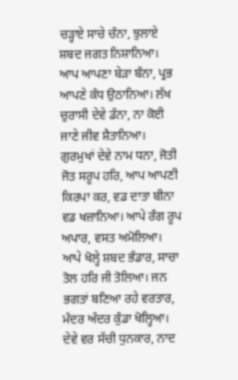ਚੜ੍ਹਾਏ ਸਾਚੇ ਚੰਨਾ, ਝੁਲਾਏ ਸ਼ਬਦ ਜਗਤ ਨਿਸ਼ਾਨਿਆ। ਆਪ ਆਪਣਾ ਬੇੜਾ ਬੰਨਾ, ਪ੍ਰਭ ਆਪਣੇ ਕੰਧ ਉਠਾਨਿਆ। ਲੱਖ ਚੁਰਾਸੀ ਦੇਵੇ ਡੰਨਾ, ਨਾ ਕੋਈ ਜਾਣੇ ਜੀਵ ਸ਼ੈਤਾਨਿਆ। ਗੁਰਮੁਖਾਂ ਦੇਵੇ ਨਾਮ ਧਨਾ, ਜੋਤੀ ਜੋਤ ਸਰੂਪ ਹਰਿ, ਆਪ ਆਪਣੀ ਕਿਰਪਾ ਕਰ, ਵਡ ਦਾਤਾ ਬੀਨਾ ਵਡ ਖਜ਼ਾਨਿਆ। ਆਪੇ ਰੰਗ ਰੂਪ ਅਪਾਰ, ਵਸਤ ਅਮੋਲਿਆ। ਆਪੇ ਖੋਲ੍ਹੇ ਸ਼ਬਦ ਭੰਡਾਰ, ਸਾਚਾ ਤੋਲ ਹਰਿ ਜੀ ਤੋਲਿਆ। ਜਨ ਭਗਤਾਂ ਬਣਿਆ ਰਹੇ ਵਰਤਾਰ, ਮੰਦਰ ਅੰਦਰ ਕੁੰਡਾ ਖੋਲ੍ਹਿਆ। ਦੇਵੇ ਵਰ ਸੱਚੀ ਧੁਨਕਾਰ, ਨਾਦ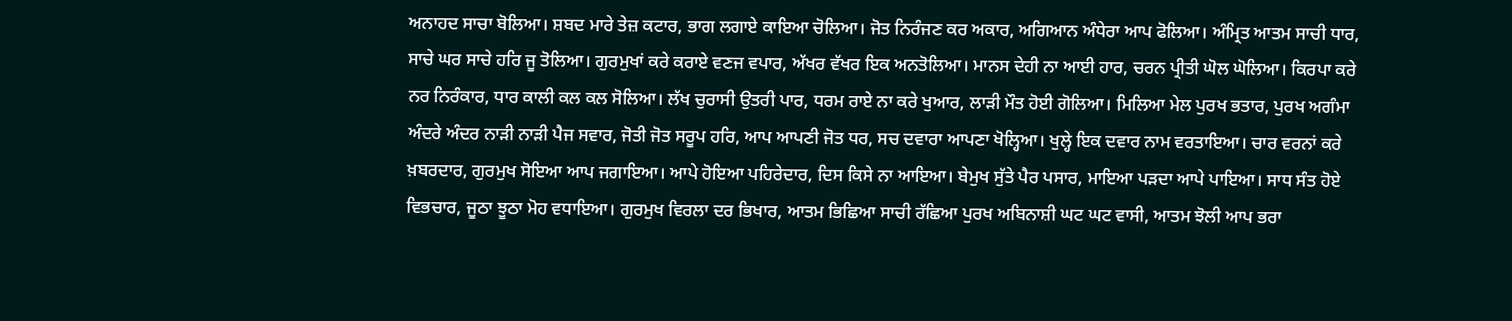ਅਨਾਹਦ ਸਾਚਾ ਬੋਲਿਆ। ਸ਼ਬਦ ਮਾਰੇ ਤੇਜ਼ ਕਟਾਰ, ਭਾਗ ਲਗਾਏ ਕਾਇਆ ਚੋਲਿਆ। ਜੋਤ ਨਿਰੰਜਣ ਕਰ ਅਕਾਰ, ਅਗਿਆਨ ਅੰਧੇਰਾ ਆਪ ਫੋਲਿਆ। ਅੰਮ੍ਰਿਤ ਆਤਮ ਸਾਚੀ ਧਾਰ, ਸਾਚੇ ਘਰ ਸਾਚੇ ਹਰਿ ਜੂ ਤੋਲਿਆ। ਗੁਰਮੁਖਾਂ ਕਰੇ ਕਰਾਏ ਵਣਜ ਵਪਾਰ, ਅੱਖਰ ਵੱਖਰ ਇਕ ਅਨਤੋਲਿਆ। ਮਾਨਸ ਦੇਹੀ ਨਾ ਆਈ ਹਾਰ, ਚਰਨ ਪ੍ਰੀਤੀ ਘੋਲ ਘੋਲਿਆ। ਕਿਰਪਾ ਕਰੇ ਨਰ ਨਿਰੰਕਾਰ, ਧਾਰ ਕਾਲੀ ਕਲ ਕਲ ਸੋਲਿਆ। ਲੱਖ ਚੁਰਾਸੀ ਉਤਰੀ ਪਾਰ, ਧਰਮ ਰਾਏ ਨਾ ਕਰੇ ਖੁਆਰ, ਲਾੜੀ ਮੌਤ ਹੋਈ ਗੋਲਿਆ। ਮਿਲਿਆ ਮੇਲ ਪੁਰਖ ਭਤਾਰ, ਪੁਰਖ ਅਗੰਮਾ ਅੰਦਰੇ ਅੰਦਰ ਨਾੜੀ ਨਾੜੀ ਪੈਜ ਸਵਾਰ, ਜੋਤੀ ਜੋਤ ਸਰੂਪ ਹਰਿ, ਆਪ ਆਪਣੀ ਜੋਤ ਧਰ, ਸਚ ਦਵਾਰਾ ਆਪਣਾ ਖੋਲ੍ਹਿਆ। ਖੁਲ੍ਹੇ ਇਕ ਦਵਾਰ ਨਾਮ ਵਰਤਾਇਆ। ਚਾਰ ਵਰਨਾਂ ਕਰੇ ਖ਼ਬਰਦਾਰ, ਗੁਰਮੁਖ ਸੋਇਆ ਆਪ ਜਗਾਇਆ। ਆਪੇ ਹੋਇਆ ਪਹਿਰੇਦਾਰ, ਦਿਸ ਕਿਸੇ ਨਾ ਆਇਆ। ਬੇਮੁਖ ਸੁੱਤੇ ਪੈਰ ਪਸਾਰ, ਮਾਇਆ ਪੜਦਾ ਆਪੇ ਪਾਇਆ। ਸਾਧ ਸੰਤ ਹੋਏ ਵਿਭਚਾਰ, ਜੂਠਾ ਝੂਠਾ ਮੋਹ ਵਧਾਇਆ। ਗੁਰਮੁਖ ਵਿਰਲਾ ਦਰ ਭਿਖਾਰ, ਆਤਮ ਭਿਛਿਆ ਸਾਚੀ ਰੱਛਿਆ ਪੁਰਖ ਅਬਿਨਾਸ਼ੀ ਘਟ ਘਟ ਵਾਸੀ, ਆਤਮ ਝੋਲੀ ਆਪ ਭਰਾ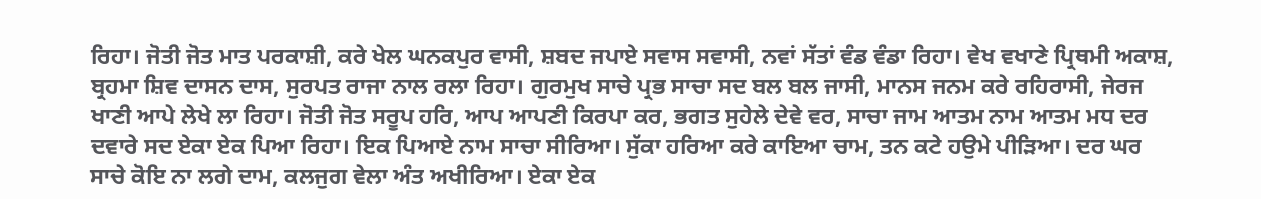ਰਿਹਾ। ਜੋਤੀ ਜੋਤ ਮਾਤ ਪਰਕਾਸ਼ੀ, ਕਰੇ ਖੇਲ ਘਨਕਪੁਰ ਵਾਸੀ, ਸ਼ਬਦ ਜਪਾਏ ਸਵਾਸ ਸਵਾਸੀ, ਨਵਾਂ ਸੱਤਾਂ ਵੰਡ ਵੰਡਾ ਰਿਹਾ। ਵੇਖ ਵਖਾਣੇ ਪ੍ਰਿਥਮੀ ਅਕਾਸ਼, ਬ੍ਰਹਮਾ ਸ਼ਿਵ ਦਾਸਨ ਦਾਸ, ਸੁਰਪਤ ਰਾਜਾ ਨਾਲ ਰਲਾ ਰਿਹਾ। ਗੁਰਮੁਖ ਸਾਚੇ ਪ੍ਰਭ ਸਾਚਾ ਸਦ ਬਲ ਬਲ ਜਾਸੀ, ਮਾਨਸ ਜਨਮ ਕਰੇ ਰਹਿਰਾਸੀ, ਜੇਰਜ ਖਾਣੀ ਆਪੇ ਲੇਖੇ ਲਾ ਰਿਹਾ। ਜੋਤੀ ਜੋਤ ਸਰੂਪ ਹਰਿ, ਆਪ ਆਪਣੀ ਕਿਰਪਾ ਕਰ, ਭਗਤ ਸੁਹੇਲੇ ਦੇਵੇ ਵਰ, ਸਾਚਾ ਜਾਮ ਆਤਮ ਨਾਮ ਆਤਮ ਮਧ ਦਰ ਦਵਾਰੇ ਸਦ ਏਕਾ ਏਕ ਪਿਆ ਰਿਹਾ। ਇਕ ਪਿਆਏ ਨਾਮ ਸਾਚਾ ਸੀਰਿਆ। ਸੁੱਕਾ ਹਰਿਆ ਕਰੇ ਕਾਇਆ ਚਾਮ, ਤਨ ਕਟੇ ਹਉਮੇ ਪੀੜਿਆ। ਦਰ ਘਰ ਸਾਚੇ ਕੋਇ ਨਾ ਲਗੇ ਦਾਮ, ਕਲਜੁਗ ਵੇਲਾ ਅੰਤ ਅਖੀਰਿਆ। ਏਕਾ ਏਕ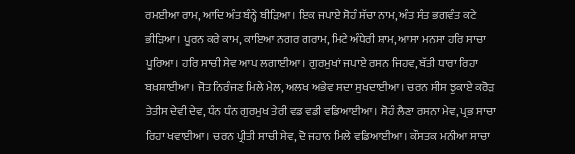ਰਮਈਆ ਰਾਮ, ਆਦਿ ਅੰਤ ਬੰਨ੍ਹੇ ਬੀੜਿਆ। ਇਕ ਜਪਾਏ ਸੋਹੰ ਸੱਚਾ ਨਾਮ, ਅੰਤ ਸੰਤ ਭਗਵੰਤ ਕਟੇ ਭੀੜਿਆ। ਪੂਰਨ ਕਰੇ ਕਾਮ, ਕਾਇਆ ਨਗਰ ਗਰਾਮ, ਮਿਟੇ ਅੰਧੇਰੀ ਸ਼ਾਮ, ਆਸਾ ਮਨਸਾ ਹਰਿ ਸਾਚਾ ਪੂਰਿਆ। ਹਰਿ ਸਾਚੀ ਸੇਵ ਆਪ ਲਗਾਈਆ। ਗੁਰਮੁਖਾਂ ਜਪਾਏ ਰਸਨ ਜਿਹਵ, ਬੱਤੀ ਧਾਰਾ ਰਿਹਾ ਬਖ਼ਸ਼ਾਈਆ। ਜੋਤ ਨਿਰੰਜਣ ਮਿਲੇ ਮੇਲ, ਅਲਖ ਅਭੇਵ ਸਦਾ ਸੁਖਦਾਈਆ। ਚਰਨ ਸੀਸ ਝੁਕਾਏ ਕਰੋੜ ਤੇਤੀਸ ਦੇਵੀ ਦੇਵ, ਧੰਨ ਧੰਨ ਗੁਰਮੁਖ ਤੇਰੀ ਵਡ ਵਡੀ ਵਡਿਆਈਆ। ਸੋਹੰ ਲੈਣਾ ਰਸਨਾ ਮੇਵ, ਪ੍ਰਭ ਸਾਚਾ ਰਿਹਾ ਖਵਾਈਆ। ਚਰਨ ਪ੍ਰੀਤੀ ਸਾਚੀ ਸੇਵ, ਦੋ ਜਹਾਨ ਮਿਲੇ ਵਡਿਆਈਆ। ਕੌਸਤਕ ਮਨੀਆ ਸਾਚਾ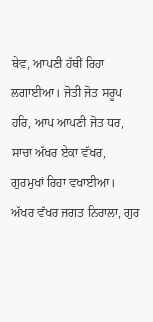ਥੇਵ, ਆਪਣੀ ਹੱਥੀਂ ਰਿਹਾ ਲਗਾਈਆ। ਜੋਤੀ ਜੋਤ ਸਰੂਪ ਹਰਿ, ਆਪ ਆਪਣੀ ਜੋਤ ਧਰ, ਸਾਚਾ ਅੱਖਰ ਏਕਾ ਵੱਖਰ, ਗੁਰਮੁਖਾਂ ਰਿਹਾ ਵਖਾਈਆ। ਅੱਖਰ ਵੱਖਰ ਜਗਤ ਨਿਰਾਲਾ, ਗੁਰ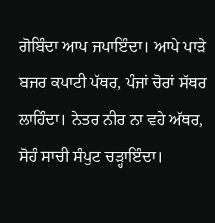ਗੋਬਿੰਦਾ ਆਪ ਜਪਾਇੰਦਾ। ਆਪੇ ਪਾੜੇ ਬਜਰ ਕਪਾਟੀ ਪੱਥਰ, ਪੰਜਾਂ ਚੋਰਾਂ ਸੱਥਰ ਲਾਹਿੰਦਾ। ਨੇਤਰ ਨੀਰ ਨਾ ਵਹੇ ਅੱਥਰ, ਸੋਹੰ ਸਾਚੀ ਸੰਪੁਟ ਚੜ੍ਹਾਇੰਦਾ।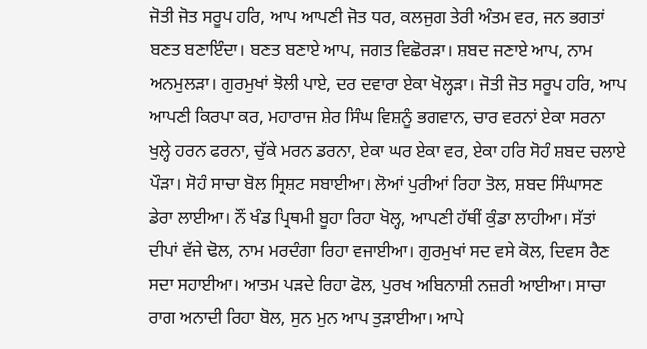ਜੋਤੀ ਜੋਤ ਸਰੂਪ ਹਰਿ, ਆਪ ਆਪਣੀ ਜੋਤ ਧਰ, ਕਲਜੁਗ ਤੇਰੀ ਅੰਤਮ ਵਰ, ਜਨ ਭਗਤਾਂ ਬਣਤ ਬਣਾਇੰਦਾ। ਬਣਤ ਬਣਾਏ ਆਪ, ਜਗਤ ਵਿਛੋਰੜਾ। ਸ਼ਬਦ ਜਣਾਏ ਆਪ, ਨਾਮ ਅਨਮੁਲੜਾ। ਗੁਰਮੁਖਾਂ ਝੋਲੀ ਪਾਏ, ਦਰ ਦਵਾਰਾ ਏਕਾ ਖੋਲ੍ਹੜਾ। ਜੋਤੀ ਜੋਤ ਸਰੂਪ ਹਰਿ, ਆਪ ਆਪਣੀ ਕਿਰਪਾ ਕਰ, ਮਹਾਰਾਜ ਸ਼ੇਰ ਸਿੰਘ ਵਿਸ਼ਨੂੰ ਭਗਵਾਨ, ਚਾਰ ਵਰਨਾਂ ਏਕਾ ਸਰਨਾ ਖੁਲ੍ਹੇ ਹਰਨ ਫਰਨਾ, ਚੁੱਕੇ ਮਰਨ ਡਰਨਾ, ਏਕਾ ਘਰ ਏਕਾ ਵਰ, ਏਕਾ ਹਰਿ ਸੋਹੰ ਸ਼ਬਦ ਚਲਾਏ ਪੌੜਾ। ਸੋਹੰ ਸਾਚਾ ਬੋਲ ਸ੍ਰਿਸ਼ਟ ਸਬਾਈਆ। ਲੋਆਂ ਪੁਰੀਆਂ ਰਿਹਾ ਤੋਲ, ਸ਼ਬਦ ਸਿੰਘਾਸਣ ਡੇਰਾ ਲਾਈਆ। ਨੌਂ ਖੰਡ ਪ੍ਰਿਥਮੀ ਬੂਹਾ ਰਿਹਾ ਖੋਲ੍ਹ, ਆਪਣੀ ਹੱਥੀਂ ਕੁੰਡਾ ਲਾਹੀਆ। ਸੱਤਾਂ ਦੀਪਾਂ ਵੱਜੇ ਢੋਲ, ਨਾਮ ਮਰਦੰਗਾ ਰਿਹਾ ਵਜਾਈਆ। ਗੁਰਮੁਖਾਂ ਸਦ ਵਸੇ ਕੋਲ, ਦਿਵਸ ਰੈਣ ਸਦਾ ਸਹਾਈਆ। ਆਤਮ ਪੜਦੇ ਰਿਹਾ ਫੋਲ, ਪੁਰਖ ਅਬਿਨਾਸ਼ੀ ਨਜ਼ਰੀ ਆਈਆ। ਸਾਚਾ ਰਾਗ ਅਨਾਦੀ ਰਿਹਾ ਬੋਲ, ਸੁਨ ਮੁਨ ਆਪ ਤੁੜਾਈਆ। ਆਪੇ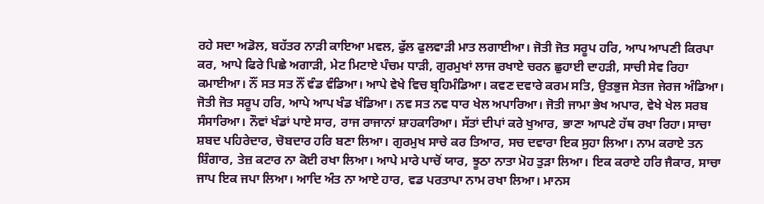ਰਹੇ ਸਦਾ ਅਡੋਲ, ਬਹੱਤਰ ਨਾੜੀ ਕਾਇਆ ਮਵਲ, ਫੁੱਲ ਫੁਲਵਾੜੀ ਮਾਤ ਲਗਾਈਆ। ਜੋਤੀ ਜੋਤ ਸਰੂਪ ਹਰਿ, ਆਪ ਆਪਣੀ ਕਿਰਪਾ ਕਰ, ਆਪੇ ਫਿਰੇ ਪਿਛੇ ਅਗਾੜੀ, ਮੇਟ ਮਿਟਾਏ ਪੰਚਮ ਧਾੜੀ, ਗੁਰਮੁਖਾਂ ਲਾਜ ਰਖਾਏ ਚਰਨ ਛੁਹਾਈ ਦਾਹੜੀ, ਸਾਚੀ ਸੇਵ ਰਿਹਾ ਕਮਾਈਆ। ਨੌਂ ਸਤ ਸਤ ਨੌਂ ਵੰਡ ਵੰਡਿਆ। ਆਪੇ ਵੇਖੇ ਵਿਚ ਬ੍ਰਹਿਮੰਡਿਆ। ਕਵਣ ਦਵਾਰੇ ਕਰਮ ਸਤਿ, ਉਤਭੁਜ ਸੇਤਜ ਜੇਰਜ ਅੰਡਿਆ। ਜੋਤੀ ਜੋਤ ਸਰੂਪ ਹਰਿ, ਆਪੇ ਆਪ ਖੰਡ ਖੰਡਿਆ। ਨਵ ਸਤ ਨਵ ਧਾਰ ਖੇਲ ਅਪਾਰਿਆ। ਜੋਤੀ ਜਾਮਾ ਭੇਖ ਅਪਾਰ, ਵੇਖੇ ਖੇਲ ਸਰਬ ਸੰਸਾਰਿਆ। ਨੌਵਾਂ ਖੰਡਾਂ ਪਾਏ ਸਾਰ, ਰਾਜ ਰਾਜਾਨਾਂ ਸ਼ਾਹਕਾਰਿਆ। ਸੱਤਾਂ ਦੀਪਾਂ ਕਰੇ ਖੁਆਰ, ਭਾਣਾ ਆਪਣੇ ਹੱਥ ਰਖਾ ਰਿਹਾ। ਸਾਚਾ ਸ਼ਬਦ ਪਹਿਰੇਦਾਰ, ਚੋਬਦਾਰ ਹਰਿ ਬਣਾ ਲਿਆ। ਗੁਰਮੁਖ ਸਾਚੇ ਕਰ ਤਿਆਰ, ਸਚ ਦਵਾਰਾ ਇਕ ਸੁਹਾ ਲਿਆ। ਨਾਮ ਕਰਾਏ ਤਨ ਸ਼ਿੰਗਾਰ, ਤੇਜ਼ ਕਟਾਰ ਨਾ ਕੋਈ ਰਖਾ ਲਿਆ। ਆਪੇ ਮਾਰੇ ਪਾਚੋਂ ਯਾਰ, ਝੂਠਾ ਨਾਤਾ ਮੋਹ ਤੁੜਾ ਲਿਆ। ਇਕ ਕਰਾਏ ਹਰਿ ਜੈਕਾਰ, ਸਾਚਾ ਜਾਪ ਇਕ ਜਪਾ ਲਿਆ। ਆਦਿ ਅੰਤ ਨਾ ਆਏ ਹਾਰ, ਵਡ ਪਰਤਾਪਾ ਨਾਮ ਰਖਾ ਲਿਆ। ਮਾਨਸ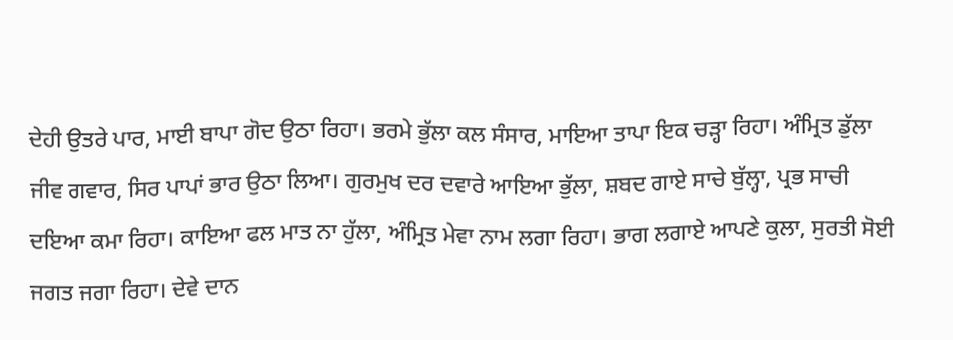ਦੇਹੀ ਉਤਰੇ ਪਾਰ, ਮਾਈ ਬਾਪਾ ਗੋਦ ਉਠਾ ਰਿਹਾ। ਭਰਮੇ ਭੁੱਲਾ ਕਲ ਸੰਸਾਰ, ਮਾਇਆ ਤਾਪਾ ਇਕ ਚੜ੍ਹਾ ਰਿਹਾ। ਅੰਮ੍ਰਿਤ ਡੁੱਲਾ ਜੀਵ ਗਵਾਰ, ਸਿਰ ਪਾਪਾਂ ਭਾਰ ਉਠਾ ਲਿਆ। ਗੁਰਮੁਖ ਦਰ ਦਵਾਰੇ ਆਇਆ ਭੁੱਲਾ, ਸ਼ਬਦ ਗਾਏ ਸਾਚੇ ਬੁੱਲ੍ਹਾ, ਪ੍ਰਭ ਸਾਚੀ ਦਇਆ ਕਮਾ ਰਿਹਾ। ਕਾਇਆ ਫਲ ਮਾਤ ਨਾ ਹੁੱਲਾ, ਅੰਮ੍ਰਿਤ ਮੇਵਾ ਨਾਮ ਲਗਾ ਰਿਹਾ। ਭਾਗ ਲਗਾਏ ਆਪਣੇ ਕੁਲਾ, ਸੁਰਤੀ ਸੋਈ ਜਗਤ ਜਗਾ ਰਿਹਾ। ਦੇਵੇ ਦਾਨ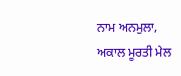ਨਾਮ ਅਨਮੁਲਾ, ਅਕਾਲ ਮੂਰਤੀ ਮੇਲ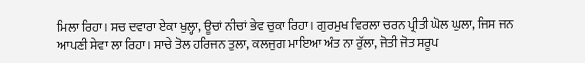ਮਿਲਾ ਰਿਹਾ। ਸਚ ਦਵਾਰਾ ਏਕਾ ਖੁਲ੍ਹਾ, ਊਚਾਂ ਨੀਚਾਂ ਭੇਵ ਚੁਕਾ ਰਿਹਾ। ਗੁਰਮੁਖ ਵਿਰਲਾ ਚਰਨ ਪ੍ਰੀਤੀ ਘੋਲ ਘੁਲਾ, ਜਿਸ ਜਨ ਆਪਣੀ ਸੇਵਾ ਲਾ ਰਿਹਾ। ਸਾਚੇ ਤੋਲ ਹਰਿਜਨ ਤੁਲਾ, ਕਲਜੁਗ ਮਾਇਆ ਅੰਤ ਨਾ ਰੁੱਲਾ, ਜੋਤੀ ਜੋਤ ਸਰੂਪ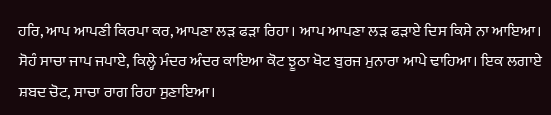ਹਰਿ, ਆਪ ਆਪਣੀ ਕਿਰਪਾ ਕਰ, ਆਪਣਾ ਲੜ ਫੜਾ ਰਿਹਾ। ਆਪ ਆਪਣਾ ਲੜ ਫੜਾਏ ਦਿਸ ਕਿਸੇ ਨਾ ਆਇਆ। ਸੋਹੰ ਸਾਚਾ ਜਾਪ ਜਪਾਏ, ਕਿਲ੍ਹੇ ਮੰਦਰ ਅੰਦਰ ਕਾਇਆ ਕੋਟ ਝੂਠਾ ਖੋਟ ਬੁਰਜ ਮੁਨਾਰਾ ਆਪੇ ਢਾਹਿਆ। ਇਕ ਲਗਾਏ ਸ਼ਬਦ ਚੋਟ, ਸਾਚਾ ਰਾਗ ਰਿਹਾ ਸੁਣਾਇਆ।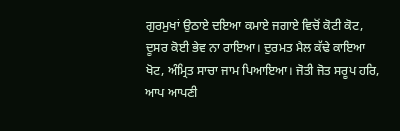ਗੁਰਮੁਖਾਂ ਉਠਾਏ ਦਇਆ ਕਮਾਏ ਜਗਾਏ ਵਿਚੋਂ ਕੋਟੀ ਕੋਟ, ਦੂਸਰ ਕੋਈ ਭੇਵ ਨਾ ਰਾਇਆ। ਦੁਰਮਤ ਮੈਲ ਕੱਢੇ ਕਾਇਆ ਖੋਟ, ਅੰਮ੍ਰਿਤ ਸਾਚਾ ਜਾਮ ਪਿਆਇਆ। ਜੋਤੀ ਜੋਤ ਸਰੂਪ ਹਰਿ, ਆਪ ਆਪਣੀ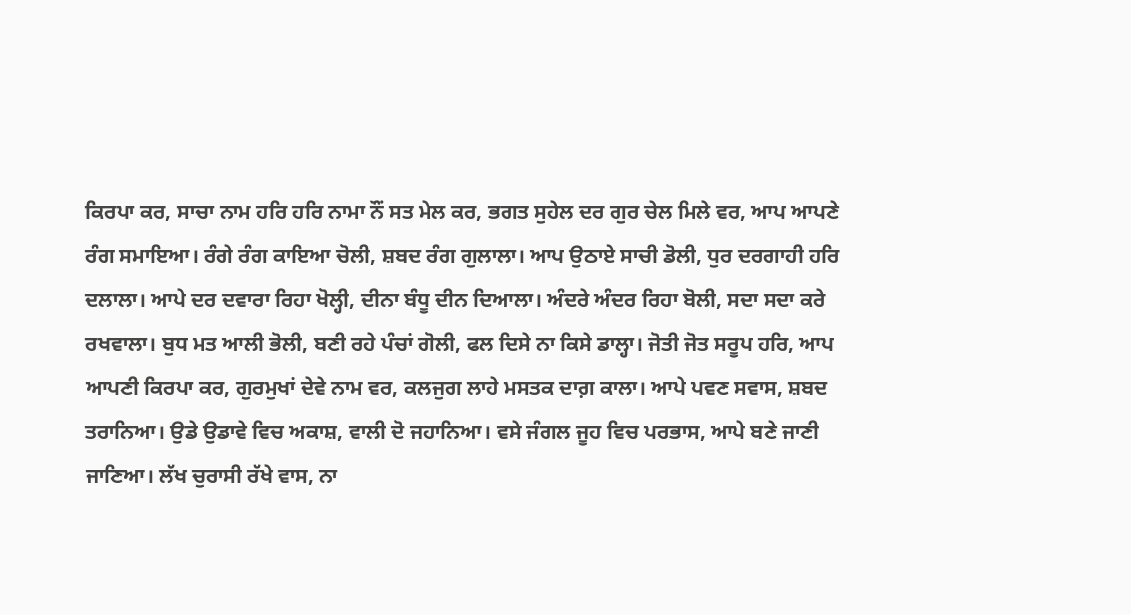ਕਿਰਪਾ ਕਰ, ਸਾਚਾ ਨਾਮ ਹਰਿ ਹਰਿ ਨਾਮਾ ਨੌਂ ਸਤ ਮੇਲ ਕਰ, ਭਗਤ ਸੁਹੇਲ ਦਰ ਗੁਰ ਚੇਲ ਮਿਲੇ ਵਰ, ਆਪ ਆਪਣੇ ਰੰਗ ਸਮਾਇਆ। ਰੰਗੇ ਰੰਗ ਕਾਇਆ ਚੋਲੀ, ਸ਼ਬਦ ਰੰਗ ਗੁਲਾਲਾ। ਆਪ ਉਠਾਏ ਸਾਚੀ ਡੋਲੀ, ਧੁਰ ਦਰਗਾਹੀ ਹਰਿ ਦਲਾਲਾ। ਆਪੇ ਦਰ ਦਵਾਰਾ ਰਿਹਾ ਖੋਲ੍ਹੀ, ਦੀਨਾ ਬੰਧੂ ਦੀਨ ਦਿਆਲਾ। ਅੰਦਰੇ ਅੰਦਰ ਰਿਹਾ ਬੋਲੀ, ਸਦਾ ਸਦਾ ਕਰੇ ਰਖਵਾਲਾ। ਬੁਧ ਮਤ ਆਲੀ ਭੋਲੀ, ਬਣੀ ਰਹੇ ਪੰਚਾਂ ਗੋਲੀ, ਫਲ ਦਿਸੇ ਨਾ ਕਿਸੇ ਡਾਲ੍ਹਾ। ਜੋਤੀ ਜੋਤ ਸਰੂਪ ਹਰਿ, ਆਪ ਆਪਣੀ ਕਿਰਪਾ ਕਰ, ਗੁਰਮੁਖਾਂ ਦੇਵੇ ਨਾਮ ਵਰ, ਕਲਜੁਗ ਲਾਹੇ ਮਸਤਕ ਦਾਗ਼ ਕਾਲਾ। ਆਪੇ ਪਵਣ ਸਵਾਸ, ਸ਼ਬਦ ਤਰਾਨਿਆ। ਉਡੇ ਉਡਾਵੇ ਵਿਚ ਅਕਾਸ਼, ਵਾਲੀ ਦੋ ਜਹਾਨਿਆ। ਵਸੇ ਜੰਗਲ ਜੂਹ ਵਿਚ ਪਰਭਾਸ, ਆਪੇ ਬਣੇ ਜਾਣੀ ਜਾਣਿਆ। ਲੱਖ ਚੁਰਾਸੀ ਰੱਖੇ ਵਾਸ, ਨਾ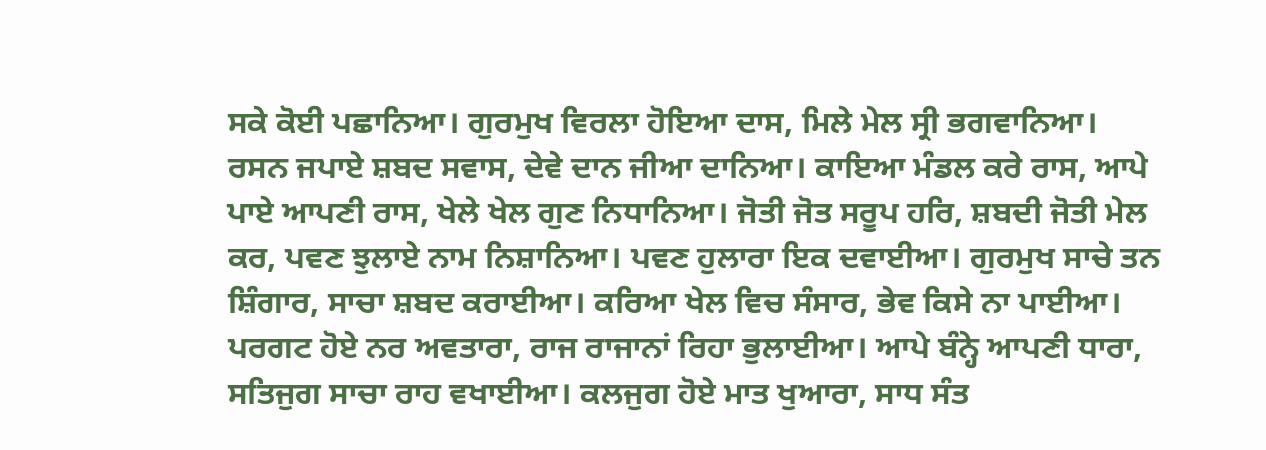ਸਕੇ ਕੋਈ ਪਛਾਨਿਆ। ਗੁਰਮੁਖ ਵਿਰਲਾ ਹੋਇਆ ਦਾਸ, ਮਿਲੇ ਮੇਲ ਸ੍ਰੀ ਭਗਵਾਨਿਆ। ਰਸਨ ਜਪਾਏ ਸ਼ਬਦ ਸਵਾਸ, ਦੇਵੇ ਦਾਨ ਜੀਆ ਦਾਨਿਆ। ਕਾਇਆ ਮੰਡਲ ਕਰੇ ਰਾਸ, ਆਪੇ ਪਾਏ ਆਪਣੀ ਰਾਸ, ਖੇਲੇ ਖੇਲ ਗੁਣ ਨਿਧਾਨਿਆ। ਜੋਤੀ ਜੋਤ ਸਰੂਪ ਹਰਿ, ਸ਼ਬਦੀ ਜੋਤੀ ਮੇਲ ਕਰ, ਪਵਣ ਝੁਲਾਏ ਨਾਮ ਨਿਸ਼ਾਨਿਆ। ਪਵਣ ਹੁਲਾਰਾ ਇਕ ਦਵਾਈਆ। ਗੁਰਮੁਖ ਸਾਚੇ ਤਨ ਸ਼ਿੰਗਾਰ, ਸਾਚਾ ਸ਼ਬਦ ਕਰਾਈਆ। ਕਰਿਆ ਖੇਲ ਵਿਚ ਸੰਸਾਰ, ਭੇਵ ਕਿਸੇ ਨਾ ਪਾਈਆ। ਪਰਗਟ ਹੋਏ ਨਰ ਅਵਤਾਰਾ, ਰਾਜ ਰਾਜਾਨਾਂ ਰਿਹਾ ਭੁਲਾਈਆ। ਆਪੇ ਬੰਨ੍ਹੇ ਆਪਣੀ ਧਾਰਾ, ਸਤਿਜੁਗ ਸਾਚਾ ਰਾਹ ਵਖਾਈਆ। ਕਲਜੁਗ ਹੋਏ ਮਾਤ ਖੁਆਰਾ, ਸਾਧ ਸੰਤ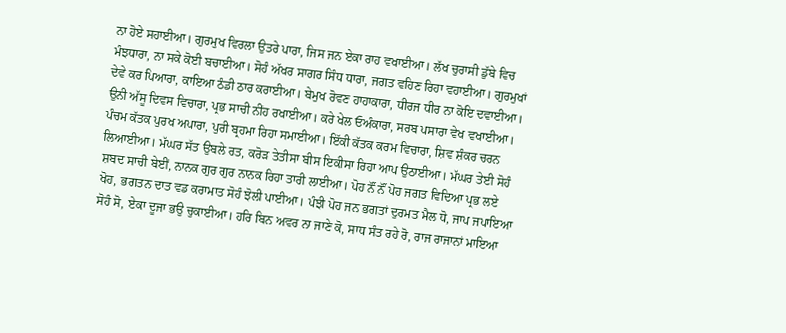ਨਾ ਹੋਏ ਸਹਾਈਆ। ਗੁਰਮੁਖ ਵਿਰਲਾ ਉਤਰੇ ਪਾਰਾ, ਜਿਸ ਜਨ ਏਕਾ ਰਾਹ ਵਖਾਈਆ। ਲੱਖ ਚੁਰਾਸੀ ਡੁੱਬੇ ਵਿਚ ਮੰਝਧਾਰਾ, ਨਾ ਸਕੇ ਕੋਈ ਬਚਾਈਆ। ਸੋਹੰ ਅੱਖਰ ਸਾਗਰ ਸਿੰਧ ਧਾਰਾ, ਜਗਤ ਵਹਿਣ ਰਿਹਾ ਵਹਾਈਆ। ਗੁਰਮੁਖਾਂ ਦੇਵੇ ਕਰ ਪਿਆਰਾ, ਕਾਇਆ ਠੰਡੀ ਠਾਰ ਕਰਾਈਆ। ਬੇਮੁਖ ਰੋਵਣ ਹਾਹਾਕਾਰਾ, ਧੀਰਜ ਧੀਰ ਨਾ ਕੋਇ ਦਵਾਈਆ। ਉਨੀ ਅੱਸੂ ਦਿਵਸ ਵਿਚਾਰਾ, ਪ੍ਰਭ ਸਾਚੀ ਨੀਂਹ ਰਖਾਈਆ। ਕਰੇ ਖੇਲ ਓਅੰਕਾਰਾ, ਸਰਬ ਪਸਾਰਾ ਵੇਖ ਵਖਾਈਆ। ਪੰਚਮ ਕੱਤਕ ਪੁਰਖ ਅਪਾਰਾ, ਪੁਰੀ ਬ੍ਰਹਮਾ ਰਿਹਾ ਸਮਾਈਆ। ਇੱਕੀ ਕੱਤਕ ਕਰਮ ਵਿਚਾਰਾ, ਸ਼ਿਵ ਸ਼ੰਕਰ ਚਰਨ ਲਿਆਈਆ। ਮੱਘਰ ਸੱਤ ਉਬਲੇ ਰਤ, ਕਰੋੜ ਤੇਤੀਸਾ ਬੀਸ ਇਕੀਸਾ ਰਿਹਾ ਆਪ ਉਠਾਈਆ। ਮੱਘਰ ਤੇਈ ਸੋਹੰ ਸ਼ਬਦ ਸਾਚੀ ਬੇਈਂ, ਨਾਨਕ ਗੁਰ ਗੁਰ ਨਾਨਕ ਰਿਹਾ ਤਾਰੀ ਲਾਈਆ। ਪੋਹ ਨੌਂ ਨੌਂ ਪੋਹ ਜਗਤ ਵਿਦਿਆ ਪ੍ਰਭ ਲਏ ਖੋਹ, ਭਗਤਨ ਦਾਤ ਵਡ ਕਰਾਮਾਤ ਸੋਹੰ ਝੋਲੀ ਪਾਈਆ। ਪੰਝੀ ਪੋਹ ਜਨ ਭਗਤਾਂ ਦੁਰਮਤ ਮੈਲ ਧੋ, ਜਾਪ ਜਪਾਇਆ ਸੋਹੰ ਸੋ, ਏਕਾ ਦੂਜਾ ਭਉ ਚੁਕਾਈਆ। ਹਰਿ ਬਿਨ ਅਵਰ ਨਾ ਜਾਣੇ ਕੋ, ਸਾਧ ਸੰਤ ਰਹੇ ਰੋ, ਰਾਜ ਰਾਜਾਨਾਂ ਮਾਇਆ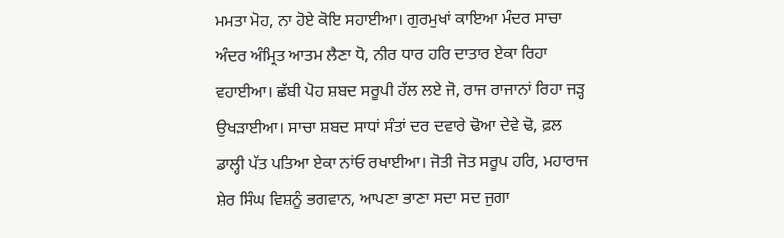ਮਮਤਾ ਮੋਹ, ਨਾ ਹੋਏ ਕੋਇ ਸਹਾਈਆ। ਗੁਰਮੁਖਾਂ ਕਾਇਆ ਮੰਦਰ ਸਾਚਾ ਅੰਦਰ ਅੰਮ੍ਰਿਤ ਆਤਮ ਲੈਣਾ ਧੋ, ਨੀਰ ਧਾਰ ਹਰਿ ਦਾਤਾਰ ਏਕਾ ਰਿਹਾ ਵਹਾਈਆ। ਛੱਬੀ ਪੋਹ ਸ਼ਬਦ ਸਰੂਪੀ ਹੱਲ ਲਏ ਜੋ, ਰਾਜ ਰਾਜਾਨਾਂ ਰਿਹਾ ਜੜ੍ਹ ਉਖੜਾਈਆ। ਸਾਚਾ ਸ਼ਬਦ ਸਾਧਾਂ ਸੰਤਾਂ ਦਰ ਦਵਾਰੇ ਢੋਆ ਦੇਵੇ ਢੋ, ਫ਼ਲ ਡਾਲ੍ਹੀ ਪੱਤ ਪਤਿਆ ਏਕਾ ਨਾਂਓ ਰਖਾਈਆ। ਜੋਤੀ ਜੋਤ ਸਰੂਪ ਹਰਿ, ਮਹਾਰਾਜ ਸ਼ੇਰ ਸਿੰਘ ਵਿਸ਼ਨੂੰ ਭਗਵਾਨ, ਆਪਣਾ ਭਾਣਾ ਸਦਾ ਸਦ ਜੁਗਾ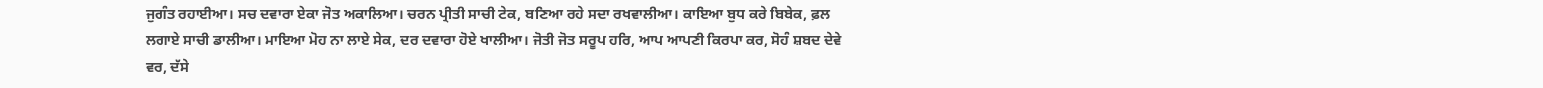ਜੁਗੰਤ ਰਹਾਈਆ। ਸਚ ਦਵਾਰਾ ਏਕਾ ਜੋਤ ਅਕਾਲਿਆ। ਚਰਨ ਪ੍ਰੀਤੀ ਸਾਚੀ ਟੇਕ, ਬਣਿਆ ਰਹੇ ਸਦਾ ਰਖਵਾਲੀਆ। ਕਾਇਆ ਬੁਧ ਕਰੇ ਬਿਬੇਕ, ਫ਼ਲ ਲਗਾਏ ਸਾਚੀ ਡਾਲੀਆ। ਮਾਇਆ ਮੋਹ ਨਾ ਲਾਏ ਸੇਕ, ਦਰ ਦਵਾਰਾ ਹੋਏ ਖਾਲੀਆ। ਜੋਤੀ ਜੋਤ ਸਰੂਪ ਹਰਿ, ਆਪ ਆਪਣੀ ਕਿਰਪਾ ਕਰ, ਸੋਹੰ ਸ਼ਬਦ ਦੇਵੇ ਵਰ, ਦੱਸੇ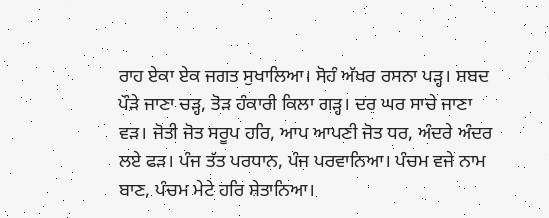ਰਾਹ ਏਕਾ ਏਕ ਜਗਤ ਸੁਖਾਲਿਆ। ਸੋਹੰ ਅੱਖਰ ਰਸਨਾ ਪੜ੍ਹ। ਸ਼ਬਦ ਪੌੜੇ ਜਾਣਾ ਚੜ੍ਹ, ਤੋੜ ਹੰਕਾਰੀ ਕਿਲਾ ਗੜ੍ਹ। ਦਰ ਘਰ ਸਾਚੇ ਜਾਣਾ ਵੜ। ਜੋਤੀ ਜੋਤ ਸਰੂਪ ਹਰਿ, ਆਪ ਆਪਣੀ ਜੋਤ ਧਰ, ਅੰਦਰੇ ਅੰਦਰ ਲਏ ਫੜ। ਪੰਜ ਤੱਤ ਪਰਧਾਨ, ਪੰਜ ਪਰਵਾਨਿਆ। ਪੰਚਮ ਵਜੇ ਨਾਮ ਬਾਣ, ਪੰਚਮ ਮੇਟੇ ਹਰਿ ਸ਼ੇਤਾਨਿਆ।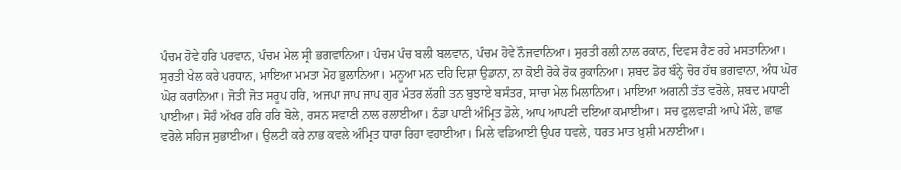ਪੰਚਮ ਹੋਵੇ ਹਰਿ ਪਰਵਾਨ, ਪੰਚਮ ਮੇਲ ਸ੍ਰੀ ਭਗਵਾਨਿਆ। ਪੰਚਮ ਪੰਚ ਬਲੀ ਬਲਵਾਨ, ਪੰਚਮ ਹੋਵੇ ਨੌਜਵਾਨਿਆ। ਸੁਰਤੀ ਰਲੀ ਨਾਲ ਰਕਾਨ, ਦਿਵਸ ਰੈਣ ਰਹੇ ਮਸਤਾਨਿਆ। ਸੁਰਤੀ ਖੇਲ ਕਰੇ ਪਰਧਾਨ, ਮਾਇਆ ਮਮਤਾ ਮੋਹ ਭੁਲਾਨਿਆ। ਮਨੂਆ ਮਨ ਦਹਿ ਦਿਸ਼ਾ ਉਡਾਨਾ, ਨਾ ਕੋਈ ਰੋਕੇ ਰੋਕ ਰੁਕਾਨਿਆ। ਸ਼ਬਦ ਡੋਰ ਬੰਨ੍ਹੇ ਚੋਰ ਹੱਥ ਭਗਵਾਨਾ, ਅੰਧ ਘੋਰ ਘੋਰ ਕਰਾਨਿਆ। ਜੋਤੀ ਜੋਤ ਸਰੂਪ ਹਰਿ, ਅਜਪਾ ਜਾਪ ਜਾਪ ਗੁਰ ਮੰਤਰ ਲੱਗੀ ਤਨ ਬੁਝਾਏ ਬਸੰਤਰ, ਸਾਚਾ ਮੇਲ ਮਿਲਾਨਿਆ। ਮਾਇਆ ਅਗਨੀ ਤੱਤ ਵਰੋਲੇ, ਸ਼ਬਦ ਮਧਾਣੀ ਪਾਈਆ। ਸੋਹੰ ਅੱਖਰ ਹਰਿ ਹਰਿ ਬੋਲੇ, ਰਸਨ ਸਵਾਣੀ ਨਾਲ ਰਲਾਈਆ। ਠੰਡਾ ਪਾਣੀ ਅੰਮ੍ਰਿਤ ਡੋਲੇ, ਆਪ ਆਪਣੀ ਦਇਆ ਕਮਾਈਆ। ਸਚ ਫੁਲਵਾੜੀ ਆਪੇ ਮੌਲੇ, ਛਾਛ ਵਰੋਲੇ ਸਹਿਜ ਸੁਭਾਈਆ। ਉਲਟੀ ਕਰੇ ਨਾਭ ਕਵਲੇ ਅੰਮ੍ਰਿਤ ਧਾਰਾ ਰਿਹਾ ਵਹਾਈਆ। ਮਿਲੇ ਵਡਿਆਈ ਉਪਰ ਧਵਲੇ, ਧਰਤ ਮਾਤ ਖ਼ੁਸ਼ੀ ਮਨਾਈਆ।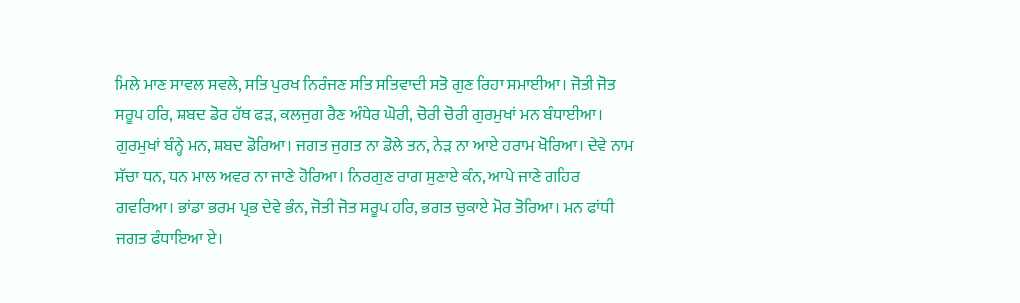ਮਿਲੇ ਮਾਣ ਸਾਵਲ ਸਵਲੇ, ਸਤਿ ਪੁਰਖ ਨਿਰੰਜਣ ਸਤਿ ਸਤਿਵਾਦੀ ਸਤੋ ਗੁਣ ਰਿਹਾ ਸਮਾਈਆ। ਜੋਤੀ ਜੋਤ ਸਰੂਪ ਹਰਿ, ਸ਼ਬਦ ਡੋਰ ਹੱਥ ਫੜ, ਕਲਜੁਗ ਰੈਣ ਅੰਧੇਰ ਘੋਰੀ, ਚੋਰੀ ਚੋਰੀ ਗੁਰਮੁਖਾਂ ਮਨ ਬੰਧਾਈਆ। ਗੁਰਮੁਖਾਂ ਬੰਨ੍ਹੇ ਮਨ, ਸ਼ਬਦ ਡੋਰਿਆ। ਜਗਤ ਜੁਗਤ ਨਾ ਡੋਲੇ ਤਨ, ਨੇੜ ਨਾ ਆਏ ਹਰਾਮ ਖੋਰਿਆ। ਦੇਵੇ ਨਾਮ ਸੱਚਾ ਧਨ, ਧਨ ਮਾਲ ਅਵਰ ਨਾ ਜਾਣੇ ਹੋਰਿਆ। ਨਿਰਗੁਣ ਰਾਗ ਸੁਣਾਏ ਕੰਨ, ਆਪੇ ਜਾਣੇ ਗਹਿਰ ਗਵਰਿਆ। ਭਾਂਡਾ ਭਰਮ ਪ੍ਰਭ ਦੇਵੇ ਭੰਨ, ਜੋਤੀ ਜੋਤ ਸਰੂਪ ਹਰਿ, ਭਗਤ ਚੁਕਾਏ ਮੋਰ ਤੋਰਿਆ। ਮਨ ਫਾਂਧੀ ਜਗਤ ਫੰਧਾਇਆ ਏ।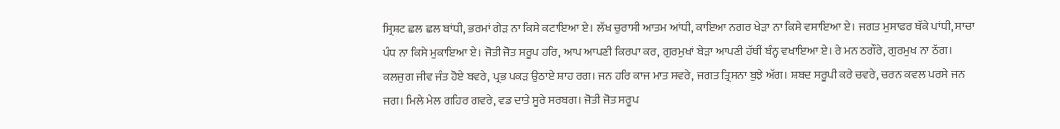ਸ੍ਰਿਸ਼ਟ ਛਲ ਛਲ ਬਾਂਧੀ, ਭਰਮਾਂ ਗੇੜ ਨਾ ਕਿਸੇ ਕਟਾਇਆ ਏ। ਲੱਖ ਚੁਰਾਸੀ ਆਤਮ ਆਂਧੀ, ਕਾਇਆ ਨਗਰ ਖੇੜਾ ਨਾ ਕਿਸੇ ਵਸਾਇਆ ਏ। ਜਗਤ ਮੁਸਾਫਰ ਥੱਕੇ ਪਾਂਧੀ, ਸਾਚਾ ਪੰਧ ਨਾ ਕਿਸੇ ਮੁਕਾਇਆ ਏ। ਜੋਤੀ ਜੋਤ ਸਰੂਪ ਹਰਿ, ਆਪ ਆਪਣੀ ਕਿਰਪਾ ਕਰ, ਗੁਰਮੁਖਾਂ ਬੇੜਾ ਆਪਣੀ ਹੱਥੀਂ ਬੰਨ੍ਹ ਵਖਾਇਆ ਏ। ਰੇ ਮਨ ਠਗੌਰੇ, ਗੁਰਮੁਖ ਨਾ ਠੱਗ। ਕਲਜੁਗ ਜੀਵ ਜੰਤ ਹੋਏ ਬਵਰੇ, ਪ੍ਰਭ ਪਕੜ ਉਠਾਏ ਸ਼ਾਹ ਰਗ। ਜਨ ਹਰਿ ਕਾਜ ਮਾਤ ਸਵਰੇ, ਜਗਤ ਤ੍ਰਿਸਨਾ ਬੁਝੇ ਅੱਗ। ਸ਼ਬਦ ਸਰੂਪੀ ਕਰੇ ਚਵਰੇ, ਚਰਨ ਕਵਲ ਪਰਸੇ ਜਨ ਜਗ। ਮਿਲੇ ਮੇਲ ਗਹਿਰ ਗਵਰੇ, ਵਡ ਦਾਤੇ ਸੂਰੇ ਸਰਬਗ। ਜੋਤੀ ਜੋਤ ਸਰੂਪ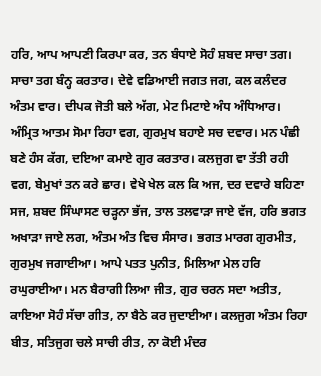ਹਰਿ, ਆਪ ਆਪਣੀ ਕਿਰਪਾ ਕਰ, ਤਨ ਬੰਧਾਏ ਸੋਹੰ ਸ਼ਬਦ ਸਾਚਾ ਤਗ। ਸਾਚਾ ਤਗ ਬੰਨ੍ਹ ਕਰਤਾਰ। ਦੇਵੇ ਵਡਿਆਈ ਜਗਤ ਜਗ, ਕਲ ਕਲੰਦਰ ਅੰਤਮ ਵਾਰ। ਦੀਪਕ ਜੋਤੀ ਬਲੇ ਅੱਗ, ਮੇਟ ਮਿਟਾਏ ਅੰਧ ਅੰਧਿਆਰ। ਅੰਮ੍ਰਿਤ ਆਤਮ ਸੋਮਾ ਰਿਹਾ ਵਗ, ਗੁਰਮੁਖ ਬਹਾਏ ਸਚ ਦਵਾਰ। ਮਨ ਪੰਛੀ ਬਣੇ ਹੰਸ ਕੱਗ, ਦਇਆ ਕਮਾਏ ਗੁਰ ਕਰਤਾਰ। ਕਲਜੁਗ ਵਾ ਤੱਤੀ ਰਹੀ ਵਗ, ਬੇਮੁਖਾਂ ਤਨ ਕਰੇ ਛਾਰ। ਵੇਖੇ ਖੇਲ ਕਲ ਕਿ ਅਜ, ਦਰ ਦਵਾਰੇ ਬਹਿਣਾ ਸਜ, ਸ਼ਬਦ ਸਿੰਘਾਸਣ ਚੜ੍ਹਨਾ ਭੱਜ, ਤਾਲ ਤਲਵਾੜਾ ਜਾਏ ਵੱਜ, ਹਰਿ ਭਗਤ ਅਖਾੜਾ ਜਾਏ ਲਗ, ਅੰਤਮ ਅੰਤ ਵਿਚ ਸੰਸਾਰ। ਭਗਤ ਮਾਰਗ ਗੁਰਮੀਤ, ਗੁਰਮੁਖ ਜਗਾਈਆ। ਆਪੇ ਪਤਤ ਪੁਨੀਤ, ਮਿਲਿਆ ਮੇਲ ਹਰਿ ਰਘੁਰਾਈਆ। ਮਨ ਬੈਰਾਗੀ ਲਿਆ ਜੀਤ, ਗੁਰ ਚਰਨ ਸਦਾ ਅਤੀਤ, ਕਾਇਆ ਸੋਹੰ ਸੱਚਾ ਗੀਤ, ਨਾ ਬੈਠੇ ਕਰ ਜੁਦਾਈਆ। ਕਲਜੁਗ ਅੰਤਮ ਰਿਹਾ ਬੀਤ, ਸਤਿਜੁਗ ਚਲੇ ਸਾਚੀ ਰੀਤ, ਨਾ ਕੋਈ ਮੰਦਰ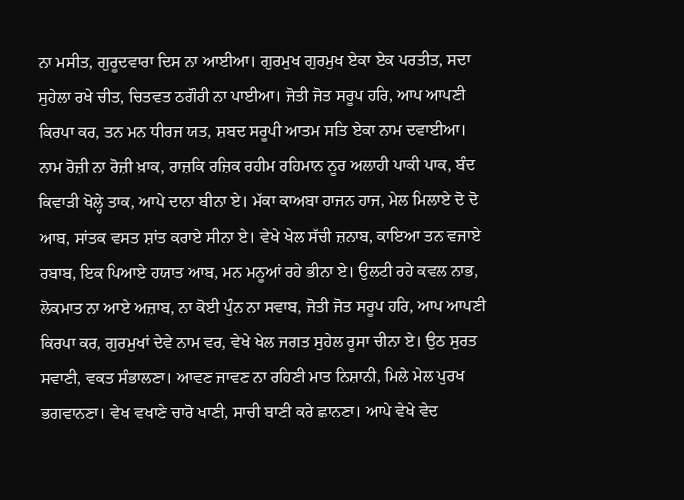ਨਾ ਮਸੀਤ, ਗੁਰੂਦਵਾਰਾ ਦਿਸ ਨਾ ਆਈਆ। ਗੁਰਮੁਖ ਗੁਰਮੁਖ ਏਕਾ ਏਕ ਪਰਤੀਤ, ਸਦਾ ਸੁਹੇਲਾ ਰਖੇ ਚੀਤ, ਚਿਤਵਤ ਠਗੌਰੀ ਨਾ ਪਾਈਆ। ਜੋਤੀ ਜੋਤ ਸਰੂਪ ਹਰਿ, ਆਪ ਆਪਣੀ ਕਿਰਪਾ ਕਰ, ਤਨ ਮਨ ਧੀਰਜ ਯਤ, ਸ਼ਬਦ ਸਰੂਪੀ ਆਤਮ ਸਤਿ ਏਕਾ ਨਾਮ ਦਵਾਈਆ। ਨਾਮ ਰੋਜ਼ੀ ਨਾ ਰੋਜ਼ੀ ਖ਼ਾਕ, ਰਾਜ਼ਕਿ ਰਜ਼ਿਕ ਰਹੀਮ ਰਹਿਮਾਨ ਨੂਰ ਅਲਾਹੀ ਪਾਕੀ ਪਾਕ, ਬੰਦ ਕਿਵਾੜੀ ਖੋਲ੍ਹੇ ਤਾਕ, ਆਪੇ ਦਾਨਾ ਬੀਨਾ ਏ। ਮੱਕਾ ਕਾਅਬਾ ਹਾਜਨ ਹਾਜ, ਮੇਲ ਮਿਲਾਏ ਦੋ ਦੋ ਆਬ, ਸਾਂਤਕ ਵਸਤ ਸ਼ਾਂਤ ਕਰਾਏ ਸੀਨਾ ਏ। ਵੇਖੇ ਖੇਲ ਸੱਚੀ ਜ਼ਨਾਬ, ਕਾਇਆ ਤਨ ਵਜਾਏ ਰਬਾਬ, ਇਕ ਪਿਆਏ ਹਯਾਤ ਆਬ, ਮਨ ਮਨੂਆਂ ਰਹੇ ਭੀਨਾ ਏ। ਉਲਟੀ ਰਹੇ ਕਵਲ ਨਾਭ, ਲੋਕਮਾਤ ਨਾ ਆਏ ਅਜ਼ਾਬ, ਨਾ ਕੋਈ ਪੁੰਨ ਨਾ ਸਵਾਬ, ਜੋਤੀ ਜੋਤ ਸਰੂਪ ਹਰਿ, ਆਪ ਆਪਣੀ ਕਿਰਪਾ ਕਰ, ਗੁਰਮੁਖਾਂ ਦੇਵੇ ਨਾਮ ਵਰ, ਵੇਖੇ ਖੇਲ ਜਗਤ ਸੁਹੇਲ ਰੂਸਾ ਚੀਨਾ ਏ। ਉਠ ਸੁਰਤ ਸਵਾਣੀ, ਵਕਤ ਸੰਭਾਲਣਾ। ਆਵਣ ਜਾਵਣ ਨਾ ਰਹਿਣੀ ਮਾਤ ਨਿਸ਼ਾਨੀ, ਮਿਲੇ ਮੇਲ ਪੁਰਖ ਭਗਵਾਨਣਾ। ਵੇਖ ਵਖਾਣੇ ਚਾਰੋ ਖਾਣੀ, ਸਾਚੀ ਬਾਣੀ ਕਰੇ ਛਾਨਣਾ। ਆਪੇ ਵੇਖੇ ਵੇਦ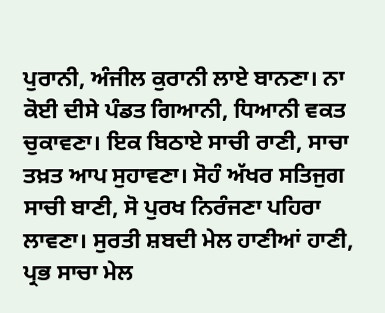ਪੁਰਾਨੀ, ਅੰਜੀਲ ਕੁਰਾਨੀ ਲਾਏ ਬਾਨਣਾ। ਨਾ ਕੋਈ ਦੀਸੇ ਪੰਡਤ ਗਿਆਨੀ, ਧਿਆਨੀ ਵਕਤ ਚੁਕਾਵਣਾ। ਇਕ ਬਿਠਾਏ ਸਾਚੀ ਰਾਣੀ, ਸਾਚਾ ਤਖ਼ਤ ਆਪ ਸੁਹਾਵਣਾ। ਸੋਹੰ ਅੱਖਰ ਸਤਿਜੁਗ ਸਾਚੀ ਬਾਣੀ, ਸੋ ਪੁਰਖ ਨਿਰੰਜਣਾ ਪਹਿਰਾ ਲਾਵਣਾ। ਸੁਰਤੀ ਸ਼ਬਦੀ ਮੇਲ ਹਾਣੀਆਂ ਹਾਣੀ, ਪ੍ਰਭ ਸਾਚਾ ਮੇਲ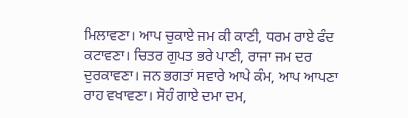ਮਿਲਾਵਣਾ। ਆਪ ਚੁਕਾਏ ਜਮ ਕੀ ਕਾਣੀ, ਧਰਮ ਰਾਏ ਫੰਦ ਕਟਾਵਣਾ। ਚਿਤਰ ਗੁਪਤ ਭਰੇ ਪਾਣੀ, ਰਾਜਾ ਜਮ ਦਰ ਦੁਰਕਾਵਣਾ। ਜਨ ਭਗਤਾਂ ਸਵਾਰੇ ਆਪੇ ਕੰਮ, ਆਪ ਆਪਣਾ ਰਾਹ ਵਖਾਵਣਾ। ਸੋਹੰ ਗਾਏ ਦਮਾ ਦਮ,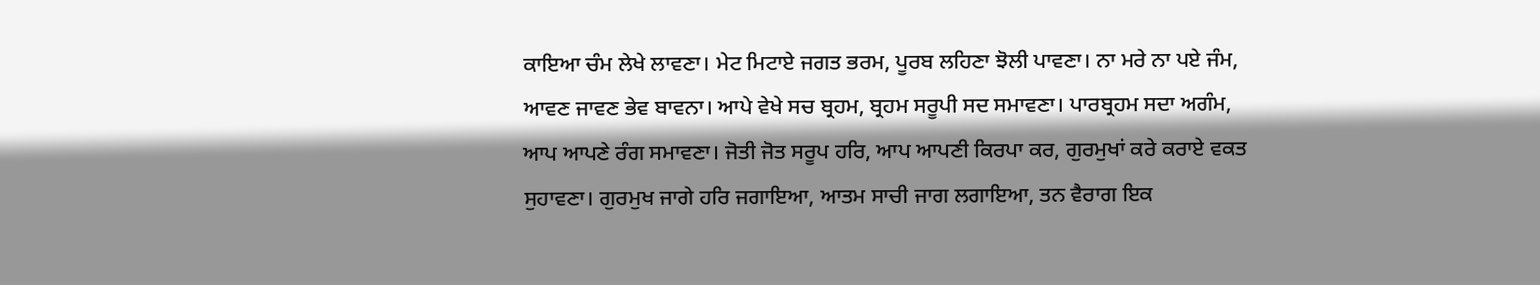ਕਾਇਆ ਚੰਮ ਲੇਖੇ ਲਾਵਣਾ। ਮੇਟ ਮਿਟਾਏ ਜਗਤ ਭਰਮ, ਪੂਰਬ ਲਹਿਣਾ ਝੋਲੀ ਪਾਵਣਾ। ਨਾ ਮਰੇ ਨਾ ਪਏ ਜੰਮ, ਆਵਣ ਜਾਵਣ ਭੇਵ ਬਾਵਨਾ। ਆਪੇ ਵੇਖੇ ਸਚ ਬ੍ਰਹਮ, ਬ੍ਰਹਮ ਸਰੂਪੀ ਸਦ ਸਮਾਵਣਾ। ਪਾਰਬ੍ਰਹਮ ਸਦਾ ਅਗੰਮ, ਆਪ ਆਪਣੇ ਰੰਗ ਸਮਾਵਣਾ। ਜੋਤੀ ਜੋਤ ਸਰੂਪ ਹਰਿ, ਆਪ ਆਪਣੀ ਕਿਰਪਾ ਕਰ, ਗੁਰਮੁਖਾਂ ਕਰੇ ਕਰਾਏ ਵਕਤ ਸੁਹਾਵਣਾ। ਗੁਰਮੁਖ ਜਾਗੇ ਹਰਿ ਜਗਾਇਆ, ਆਤਮ ਸਾਚੀ ਜਾਗ ਲਗਾਇਆ, ਤਨ ਵੈਰਾਗ ਇਕ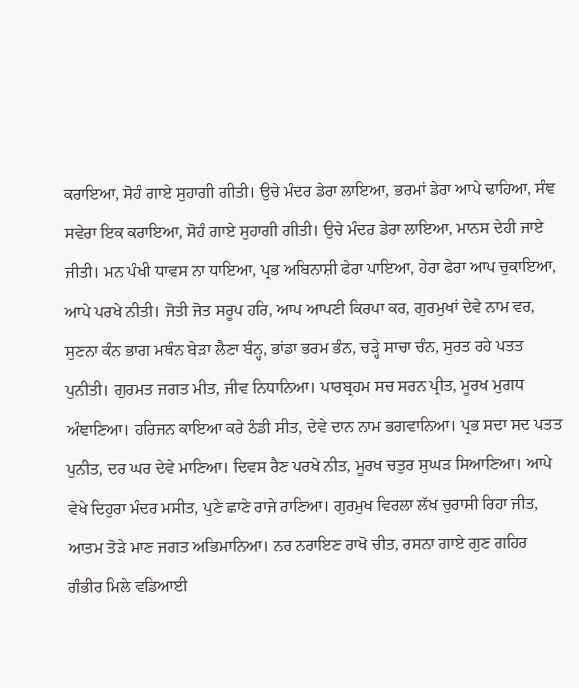ਕਰਾਇਆ, ਸੋਹੰ ਗਾਏ ਸੁਹਾਗੀ ਗੀਤੀ। ਉਚੇ ਮੰਦਰ ਡੇਰਾ ਲਾਇਆ, ਭਰਮਾਂ ਡੇਰਾ ਆਪੇ ਢਾਹਿਆ, ਸੰਞ ਸਵੇਰਾ ਇਕ ਕਰਾਇਆ, ਸੋਹੰ ਗਾਏ ਸੁਹਾਗੀ ਗੀਤੀ। ਉਚੇ ਮੰਦਰ ਡੇਰਾ ਲਾਇਆ, ਮਾਨਸ ਦੇਹੀ ਜਾਏ ਜੀਤੀ। ਮਨ ਪੰਖੀ ਧਾਵਸ ਨਾ ਧਾਇਆ, ਪ੍ਰਭ ਅਬਿਨਾਸ਼ੀ ਫੇਰਾ ਪਾਇਆ, ਹੇਰਾ ਫੇਰਾ ਆਪ ਚੁਕਾਇਆ, ਆਪੇ ਪਰਖੇ ਨੀਤੀ। ਜੋਤੀ ਜੋਤ ਸਰੂਪ ਹਰਿ, ਆਪ ਆਪਣੀ ਕਿਰਪਾ ਕਰ, ਗੁਰਮੁਖਾਂ ਦੇਵੇ ਨਾਮ ਵਰ, ਸੁਣਨਾ ਕੰਨ ਭਾਗ ਮਥੰਨ ਬੇੜਾ ਲੈਣਾ ਬੰਨ੍ਹ, ਭਾਂਡਾ ਭਰਮ ਭੰਨ, ਚੜ੍ਹੇ ਸਾਚਾ ਚੰਨ, ਸੁਰਤ ਰਹੇ ਪਤਤ ਪੁਨੀਤੀ। ਗੁਰਮਤ ਜਗਤ ਮੀਤ, ਜੀਵ ਨਿਧਾਨਿਆ। ਪਾਰਬ੍ਰਹਮ ਸਚ ਸਰਨ ਪ੍ਰੀਤ, ਮੂਰਖ ਮੁਗਧ ਅੰਞਾਣਿਆ। ਹਰਿਜਨ ਕਾਇਆ ਕਰੇ ਠੰਡੀ ਸੀਤ, ਦੇਵੇ ਦਾਨ ਨਾਮ ਭਗਵਾਨਿਆ। ਪ੍ਰਭ ਸਦਾ ਸਦ ਪਤਤ ਪੁਨੀਤ, ਦਰ ਘਰ ਦੇਵੇ ਮਾਣਿਆ। ਦਿਵਸ ਰੈਣ ਪਰਖੇ ਨੀਤ, ਮੂਰਖ ਚਤੁਰ ਸੁਘੜ ਸਿਆਣਿਆ। ਆਪੇ ਵੇਖੇ ਦਿਹੁਰਾ ਮੰਦਰ ਮਸੀਤ, ਪੁਣੇ ਛਾਣੇ ਰਾਜੇ ਰਾਣਿਆ। ਗੁਰਮੁਖ ਵਿਰਲਾ ਲੱਖ ਚੁਰਾਸੀ ਰਿਹਾ ਜੀਤ, ਆਤਮ ਤੋੜੇ ਮਾਣ ਜਗਤ ਅਭਿਮਾਨਿਆ। ਨਰ ਨਰਾਇਣ ਰਾਖੋ ਚੀਤ, ਰਸਨਾ ਗਾਏ ਗੁਣ ਗਹਿਰ ਗੰਭੀਰ ਮਿਲੇ ਵਡਿਆਈ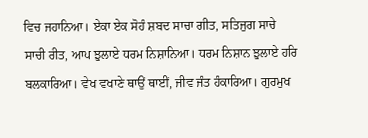ਵਿਚ ਜਹਾਨਿਆ। ਏਕਾ ਏਕ ਸੋਹੰ ਸ਼ਬਦ ਸਾਚਾ ਗੀਤ, ਸਤਿਜੁਗ ਸਾਚੇ ਸਾਚੀ ਰੀਤ, ਆਪ ਝੁਲਾਏ ਧਰਮ ਨਿਸ਼ਾਨਿਆ। ਧਰਮ ਨਿਸ਼ਾਨ ਝੁਲਾਏ ਹਰਿ ਬਲਕਾਰਿਆ। ਵੇਖ ਵਖਾਣੇ ਥਾਉਂ ਥਾਈਂ, ਜੀਵ ਜੰਤ ਹੰਕਾਰਿਆ। ਗੁਰਮੁਖ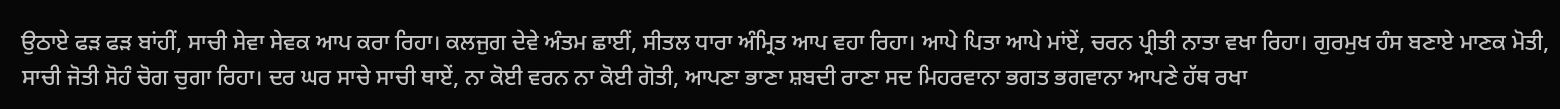ਉਠਾਏ ਫੜ ਫੜ ਬਾਂਹੀਂ, ਸਾਚੀ ਸੇਵਾ ਸੇਵਕ ਆਪ ਕਰਾ ਰਿਹਾ। ਕਲਜੁਗ ਦੇਵੇ ਅੰਤਮ ਛਾਈਂ, ਸੀਤਲ ਧਾਰਾ ਅੰਮ੍ਰਿਤ ਆਪ ਵਹਾ ਰਿਹਾ। ਆਪੇ ਪਿਤਾ ਆਪੇ ਮਾਂਏਂ, ਚਰਨ ਪ੍ਰੀਤੀ ਨਾਤਾ ਵਖਾ ਰਿਹਾ। ਗੁਰਮੁਖ ਹੰਸ ਬਣਾਏ ਮਾਣਕ ਮੋਤੀ, ਸਾਚੀ ਜੋਤੀ ਸੋਹੰ ਚੋਗ ਚੁਗਾ ਰਿਹਾ। ਦਰ ਘਰ ਸਾਚੇ ਸਾਚੀ ਥਾਏਂ, ਨਾ ਕੋਈ ਵਰਨ ਨਾ ਕੋਈ ਗੋਤੀ, ਆਪਣਾ ਭਾਣਾ ਸ਼ਬਦੀ ਰਾਣਾ ਸਦ ਮਿਹਰਵਾਨਾ ਭਗਤ ਭਗਵਾਨਾ ਆਪਣੇ ਹੱਥ ਰਖਾ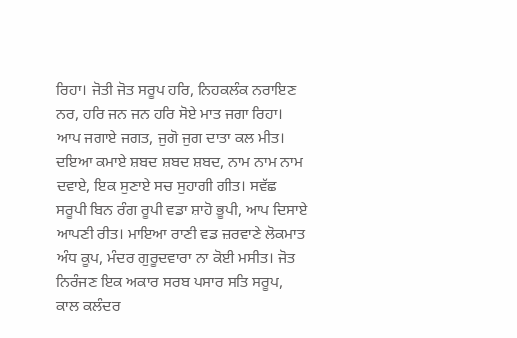ਰਿਹਾ। ਜੋਤੀ ਜੋਤ ਸਰੂਪ ਹਰਿ, ਨਿਹਕਲੰਕ ਨਰਾਇਣ ਨਰ, ਹਰਿ ਜਨ ਜਨ ਹਰਿ ਸੋਏ ਮਾਤ ਜਗਾ ਰਿਹਾ। ਆਪ ਜਗਾਏ ਜਗਤ, ਜੁਗੋ ਜੁਗ ਦਾਤਾ ਕਲ ਮੀਤ। ਦਇਆ ਕਮਾਏ ਸ਼ਬਦ ਸ਼ਬਦ ਸ਼ਬਦ, ਨਾਮ ਨਾਮ ਨਾਮ ਦਵਾਏ, ਇਕ ਸੁਣਾਏ ਸਚ ਸੁਹਾਗੀ ਗੀਤ। ਸਵੱਛ ਸਰੂਪੀ ਬਿਨ ਰੰਗ ਰੂਪੀ ਵਡਾ ਸ਼ਾਹੋ ਭੂਪੀ, ਆਪ ਦਿਸਾਏ ਆਪਣੀ ਰੀਤ। ਮਾਇਆ ਰਾਣੀ ਵਡ ਜ਼ਰਵਾਣੇ ਲੋਕਮਾਤ ਅੰਧ ਕੂਪ, ਮੰਦਰ ਗੁਰੂਦਵਾਰਾ ਨਾ ਕੋਈ ਮਸੀਤ। ਜੋਤ ਨਿਰੰਜਣ ਇਕ ਅਕਾਰ ਸਰਬ ਪਸਾਰ ਸਤਿ ਸਰੂਪ, ਕਾਲ ਕਲੰਦਰ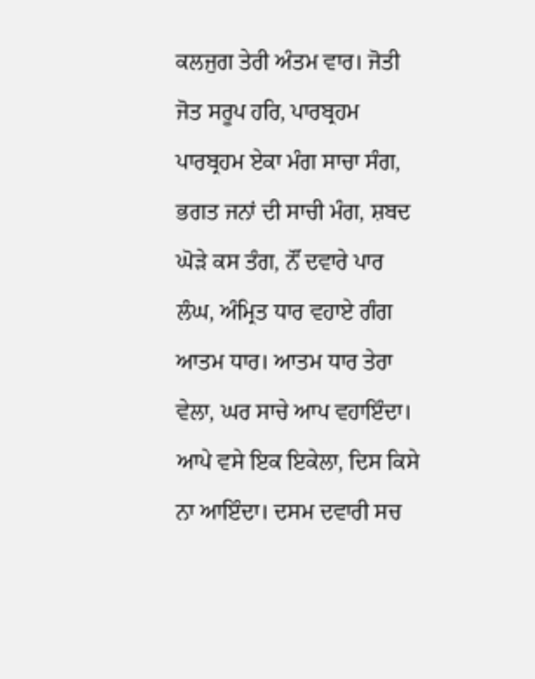ਕਲਜੁਗ ਤੇਰੀ ਅੰਤਮ ਵਾਰ। ਜੋਤੀ ਜੋਤ ਸਰੂਪ ਹਰਿ, ਪਾਰਬ੍ਰਹਮ ਪਾਰਬ੍ਰਹਮ ਏਕਾ ਮੰਗ ਸਾਚਾ ਸੰਗ, ਭਗਤ ਜਨਾਂ ਦੀ ਸਾਚੀ ਮੰਗ, ਸ਼ਬਦ ਘੋੜੇ ਕਸ ਤੰਗ, ਨੌਂ ਦਵਾਰੇ ਪਾਰ ਲੰਘ, ਅੰਮ੍ਰਿਤ ਧਾਰ ਵਹਾਏ ਗੰਗ ਆਤਮ ਧਾਰ। ਆਤਮ ਧਾਰ ਤੇਰਾ ਵੇਲਾ, ਘਰ ਸਾਚੇ ਆਪ ਵਹਾਇੰਦਾ। ਆਪੇ ਵਸੇ ਇਕ ਇਕੇਲਾ, ਦਿਸ ਕਿਸੇ ਨਾ ਆਇੰਦਾ। ਦਸਮ ਦਵਾਰੀ ਸਚ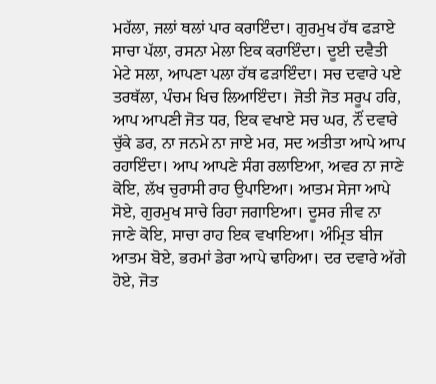ਮਹੱਲਾ, ਜਲਾਂ ਥਲਾਂ ਪਾਰ ਕਰਾਇੰਦਾ। ਗੁਰਮੁਖ ਹੱਥ ਫੜਾਏ ਸਾਚਾ ਪੱਲਾ, ਰਸਨਾ ਮੇਲਾ ਇਕ ਕਰਾਇੰਦਾ। ਦੂਈ ਦਵੈਤੀ ਮੇਟੇ ਸਲਾ, ਆਪਣਾ ਪਲਾ ਹੱਥ ਫੜਾਇੰਦਾ। ਸਚ ਦਵਾਰੇ ਪਏ ਤਰਥੱਲਾ, ਪੰਚਮ ਖਿਚ ਲਿਆਇੰਦਾ। ਜੋਤੀ ਜੋਤ ਸਰੂਪ ਹਰਿ, ਆਪ ਆਪਣੀ ਜੋਤ ਧਰ, ਇਕ ਵਖਾਏ ਸਚ ਘਰ, ਨੌਂ ਦਵਾਰੇ ਚੁੱਕੇ ਡਰ, ਨਾ ਜਨਮੇ ਨਾ ਜਾਏ ਮਰ, ਸਦ ਅਤੀਤਾ ਆਪੇ ਆਪ ਰਹਾਇੰਦਾ। ਆਪ ਆਪਣੇ ਸੰਗ ਰਲਾਇਆ, ਅਵਰ ਨਾ ਜਾਣੇ ਕੋਇ, ਲੱਖ ਚੁਰਾਸੀ ਰਾਹ ਉਪਾਇਆ। ਆਤਮ ਸੇਜਾ ਆਪੇ ਸੋਏ, ਗੁਰਮੁਖ ਸਾਚੇ ਰਿਹਾ ਜਗਾਇਆ। ਦੂਸਰ ਜੀਵ ਨਾ ਜਾਣੇ ਕੋਇ, ਸਾਚਾ ਰਾਹ ਇਕ ਵਖਾਇਆ। ਅੰਮ੍ਰਿਤ ਬੀਜ ਆਤਮ ਬੋਏ, ਭਰਮਾਂ ਡੇਰਾ ਆਪੇ ਢਾਹਿਆ। ਦਰ ਦਵਾਰੇ ਅੱਗੇ ਹੋਏ, ਜੋਤ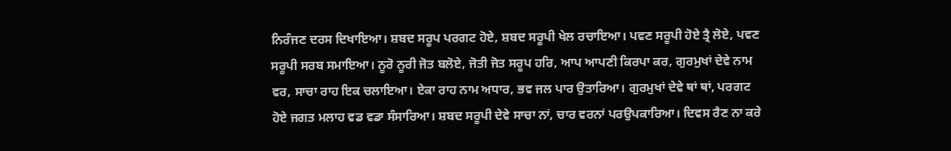ਨਿਰੰਜਣ ਦਰਸ ਦਿਖਾਇਆ। ਸ਼ਬਦ ਸਰੂਪ ਪਰਗਟ ਹੋਏ, ਸ਼ਬਦ ਸਰੂਪੀ ਖੇਲ ਰਚਾਇਆ। ਪਵਣ ਸਰੂਪੀ ਹੋਏ ਤ੍ਰੈ ਲੋਏ, ਪਵਣ ਸਰੂਪੀ ਸਰਬ ਸਮਾਇਆ। ਨੂਰੋ ਨੂਰੀ ਜੋਤ ਬਲੋਏ, ਜੋਤੀ ਜੋਤ ਸਰੂਪ ਹਰਿ, ਆਪ ਆਪਣੀ ਕਿਰਪਾ ਕਰ, ਗੁਰਮੁਖਾਂ ਦੇਵੇ ਨਾਮ ਵਰ, ਸਾਚਾ ਰਾਹ ਇਕ ਚਲਾਇਆ। ਏਕਾ ਰਾਹ ਨਾਮ ਅਧਾਰ, ਭਵ ਜਲ ਪਾਰ ਉਤਾਰਿਆ। ਗੁਰਮੁਖਾਂ ਦੇਵੇ ਥਾਂ ਥਾਂ, ਪਰਗਟ ਹੋਏ ਜਗਤ ਮਲਾਹ ਵਡ ਵਡਾ ਸੰਸਾਰਿਆ। ਸ਼ਬਦ ਸਰੂਪੀ ਦੇਵੇ ਸਾਚਾ ਨਾਂ, ਚਾਰ ਵਰਨਾਂ ਪਰਉਪਕਾਰਿਆ। ਦਿਵਸ ਰੈਣ ਨਾ ਕਰੇ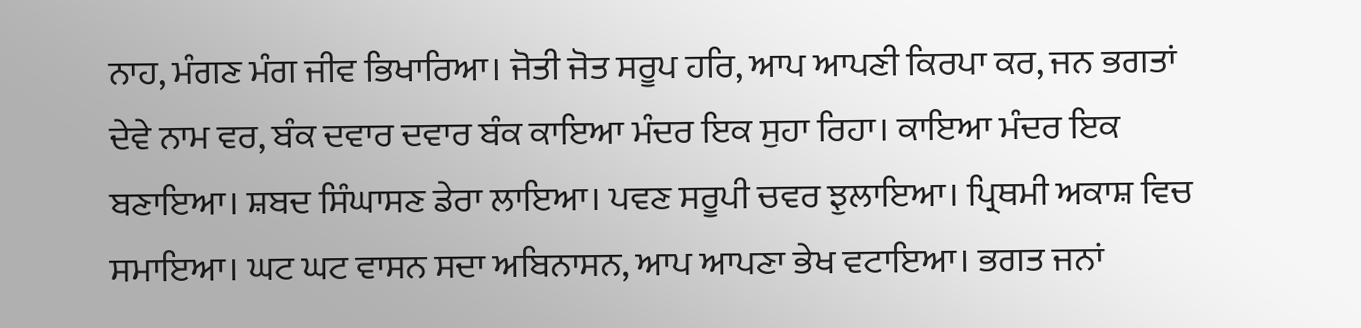ਨਾਹ, ਮੰਗਣ ਮੰਗ ਜੀਵ ਭਿਖਾਰਿਆ। ਜੋਤੀ ਜੋਤ ਸਰੂਪ ਹਰਿ, ਆਪ ਆਪਣੀ ਕਿਰਪਾ ਕਰ, ਜਨ ਭਗਤਾਂ ਦੇਵੇ ਨਾਮ ਵਰ, ਬੰਕ ਦਵਾਰ ਦਵਾਰ ਬੰਕ ਕਾਇਆ ਮੰਦਰ ਇਕ ਸੁਹਾ ਰਿਹਾ। ਕਾਇਆ ਮੰਦਰ ਇਕ ਬਣਾਇਆ। ਸ਼ਬਦ ਸਿੰਘਾਸਣ ਡੇਰਾ ਲਾਇਆ। ਪਵਣ ਸਰੂਪੀ ਚਵਰ ਝੁਲਾਇਆ। ਪ੍ਰਿਥਮੀ ਅਕਾਸ਼ ਵਿਚ ਸਮਾਇਆ। ਘਟ ਘਟ ਵਾਸਨ ਸਦਾ ਅਬਿਨਾਸਨ, ਆਪ ਆਪਣਾ ਭੇਖ ਵਟਾਇਆ। ਭਗਤ ਜਨਾਂ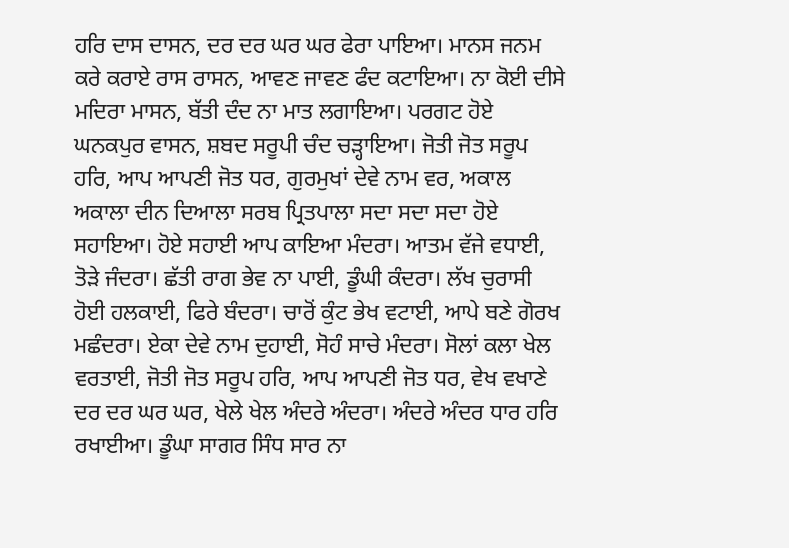ਹਰਿ ਦਾਸ ਦਾਸਨ, ਦਰ ਦਰ ਘਰ ਘਰ ਫੇਰਾ ਪਾਇਆ। ਮਾਨਸ ਜਨਮ ਕਰੇ ਕਰਾਏ ਰਾਸ ਰਾਸਨ, ਆਵਣ ਜਾਵਣ ਫੰਦ ਕਟਾਇਆ। ਨਾ ਕੋਈ ਦੀਸੇ ਮਦਿਰਾ ਮਾਸਨ, ਬੱਤੀ ਦੰਦ ਨਾ ਮਾਤ ਲਗਾਇਆ। ਪਰਗਟ ਹੋਏ ਘਨਕਪੁਰ ਵਾਸਨ, ਸ਼ਬਦ ਸਰੂਪੀ ਚੰਦ ਚੜ੍ਹਾਇਆ। ਜੋਤੀ ਜੋਤ ਸਰੂਪ ਹਰਿ, ਆਪ ਆਪਣੀ ਜੋਤ ਧਰ, ਗੁਰਮੁਖਾਂ ਦੇਵੇ ਨਾਮ ਵਰ, ਅਕਾਲ ਅਕਾਲਾ ਦੀਨ ਦਿਆਲਾ ਸਰਬ ਪ੍ਰਿਤਪਾਲਾ ਸਦਾ ਸਦਾ ਸਦਾ ਹੋਏ ਸਹਾਇਆ। ਹੋਏ ਸਹਾਈ ਆਪ ਕਾਇਆ ਮੰਦਰਾ। ਆਤਮ ਵੱਜੇ ਵਧਾਈ, ਤੋੜੇ ਜੰਦਰਾ। ਛੱਤੀ ਰਾਗ ਭੇਵ ਨਾ ਪਾਈ, ਡੂੰਘੀ ਕੰਦਰਾ। ਲੱਖ ਚੁਰਾਸੀ ਹੋਈ ਹਲਕਾਈ, ਫਿਰੇ ਬੰਦਰਾ। ਚਾਰੋਂ ਕੁੰਟ ਭੇਖ ਵਟਾਈ, ਆਪੇ ਬਣੇ ਗੋਰਖ ਮਛੰਦਰਾ। ਏਕਾ ਦੇਵੇ ਨਾਮ ਦੁਹਾਈ, ਸੋਹੰ ਸਾਚੇ ਮੰਦਰਾ। ਸੋਲਾਂ ਕਲਾ ਖੇਲ ਵਰਤਾਈ, ਜੋਤੀ ਜੋਤ ਸਰੂਪ ਹਰਿ, ਆਪ ਆਪਣੀ ਜੋਤ ਧਰ, ਵੇਖ ਵਖਾਣੇ ਦਰ ਦਰ ਘਰ ਘਰ, ਖੇਲੇ ਖੇਲ ਅੰਦਰੇ ਅੰਦਰਾ। ਅੰਦਰੇ ਅੰਦਰ ਧਾਰ ਹਰਿ ਰਖਾਈਆ। ਡੂੰਘਾ ਸਾਗਰ ਸਿੰਧ ਸਾਰ ਨਾ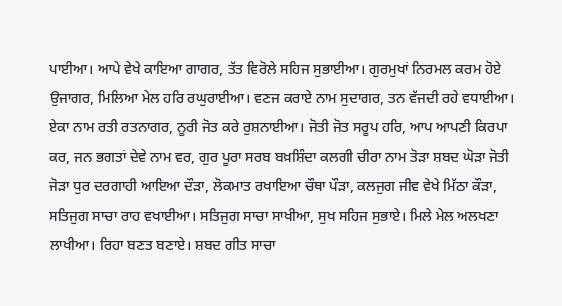ਪਾਈਆ। ਆਪੇ ਵੇਖੇ ਕਾਇਆ ਗਾਗਰ, ਤੱਤ ਵਿਰੋਲੇ ਸਹਿਜ ਸੁਭਾਈਆ। ਗੁਰਮੁਖਾਂ ਨਿਰਮਲ ਕਰਮ ਹੋਏ ਉਜਾਗਰ, ਮਿਲਿਆ ਮੇਲ ਹਰਿ ਰਘੁਰਾਈਆ। ਵਣਜ ਕਰਾਏ ਨਾਮ ਸੁਦਾਗਰ, ਤਨ ਵੱਜਦੀ ਰਹੇ ਵਧਾਈਆ। ਏਕਾ ਨਾਮ ਰਤੀ ਰਤਨਾਗਰ, ਨੂਰੀ ਜੋਤ ਕਰੇ ਰੁਸ਼ਨਾਈਆ। ਜੋਤੀ ਜੋਤ ਸਰੂਪ ਹਰਿ, ਆਪ ਆਪਣੀ ਕਿਰਪਾ ਕਰ, ਜਨ ਭਗਤਾਂ ਦੇਵੇ ਨਾਮ ਵਰ, ਗੁਰ ਪੂਰਾ ਸਰਬ ਬਖ਼ਸ਼ਿੰਦਾ ਕਲਗੀ ਚੀਰਾ ਨਾਮ ਤੋੜਾ ਸ਼ਬਦ ਘੋੜਾ ਜੋਤੀ ਜੋੜਾ ਧੁਰ ਦਰਗਾਹੀ ਆਇਆ ਦੌੜਾ, ਲੋਕਮਾਤ ਰਖਾਇਆ ਚੌਥਾ ਪੌੜਾ, ਕਲਜੁਗ ਜੀਵ ਵੇਖੇ ਮਿੱਠਾ ਕੌੜਾ, ਸਤਿਜੁਗ ਸਾਚਾ ਰਾਹ ਵਖਾਈਆ। ਸਤਿਜੁਗ ਸਾਚਾ ਸਾਖੀਆ, ਸੁਖ ਸਹਿਜ ਸੁਭਾਏ। ਮਿਲੇ ਮੇਲ ਅਲਖਣਾ ਲਾਖੀਆ। ਰਿਹਾ ਬਣਤ ਬਣਾਏ। ਸ਼ਬਦ ਗੀਤ ਸਾਚਾ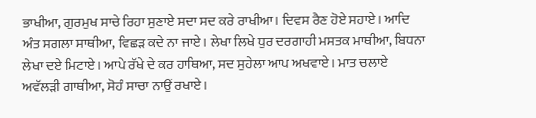ਭਾਖੀਆ, ਗੁਰਮੁਖ ਸਾਚੇ ਰਿਹਾ ਸੁਣਾਏ ਸਦਾ ਸਦ ਕਰੇ ਰਾਖੀਆ। ਦਿਵਸ ਰੈਣ ਹੋਏ ਸਹਾਏ। ਆਦਿ ਅੰਤ ਸਗਲਾ ਸਾਥੀਆ, ਵਿਛੜ ਕਦੇ ਨਾ ਜਾਏ। ਲੇਖਾ ਲਿਖੇ ਧੁਰ ਦਰਗਾਹੀ ਮਸਤਕ ਮਾਥੀਆ, ਬਿਧਨਾ ਲੇਖਾ ਦਏ ਮਿਟਾਏ। ਆਪੇ ਰੱਖੇ ਦੇ ਕਰ ਹਾਥਿਆ, ਸਦ ਸੁਹੇਲਾ ਆਪ ਅਖਵਾਏ। ਮਾਤ ਚਲਾਏ ਅਵੱਲੜੀ ਗਾਥੀਆ, ਸੋਹੰ ਸਾਚਾ ਨਾਉਂ ਰਖਾਏ।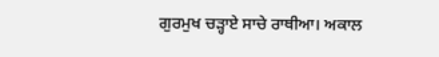ਗੁਰਮੁਖ ਚੜ੍ਹਾਏ ਸਾਚੇ ਰਾਥੀਆ। ਅਕਾਲ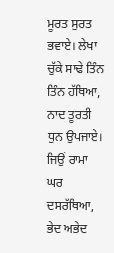ਮੂਰਤ ਸੁਰਤ ਭਵਾਏ। ਲੇਖਾ ਚੁੱਕੇ ਸਾਢੇ ਤਿੰਨ ਤਿੰਨ ਹੱਥਿਆ, ਨਾਦ ਤੂਰਤੀ ਧੁਨ ਉਪਜਾਏ। ਜਿਉਂ ਰਾਮਾ ਘਰ ਦਸਰੱਥਿਆ, ਭੇਦ ਅਭੇਦ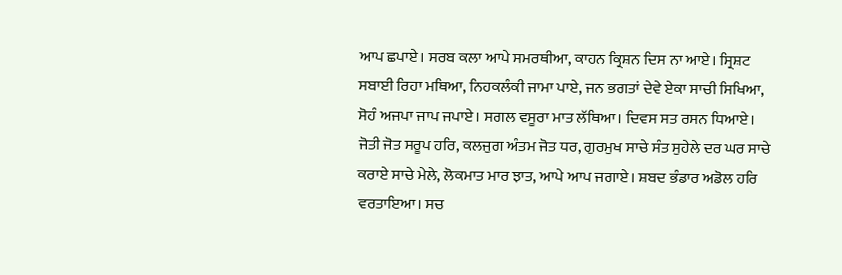ਆਪ ਛਪਾਏ। ਸਰਬ ਕਲਾ ਆਪੇ ਸਮਰਥੀਆ, ਕਾਹਨ ਕ੍ਰਿਸ਼ਨ ਦਿਸ ਨਾ ਆਏ। ਸ੍ਰਿਸ਼ਟ ਸਬਾਈ ਰਿਹਾ ਮਥਿਆ, ਨਿਹਕਲੰਕੀ ਜਾਮਾ ਪਾਏ, ਜਨ ਭਗਤਾਂ ਦੇਵੇ ਏਕਾ ਸਾਚੀ ਸਿਖਿਆ, ਸੋਹੰ ਅਜਪਾ ਜਾਪ ਜਪਾਏ। ਸਗਲ ਵਸੂਰਾ ਮਾਤ ਲੱਥਿਆ। ਦਿਵਸ ਸਤ ਰਸਨ ਧਿਆਏ। ਜੋਤੀ ਜੋਤ ਸਰੂਪ ਹਰਿ, ਕਲਜੁਗ ਅੰਤਮ ਜੋਤ ਧਰ, ਗੁਰਮੁਖ ਸਾਚੇ ਸੰਤ ਸੁਹੇਲੇ ਦਰ ਘਰ ਸਾਚੇ ਕਰਾਏ ਸਾਚੇ ਮੇਲੇ, ਲੋਕਮਾਤ ਮਾਰ ਝਾਤ, ਆਪੇ ਆਪ ਜਗਾਏ। ਸ਼ਬਦ ਭੰਡਾਰ ਅਡੋਲ ਹਰਿ ਵਰਤਾਇਆ। ਸਚ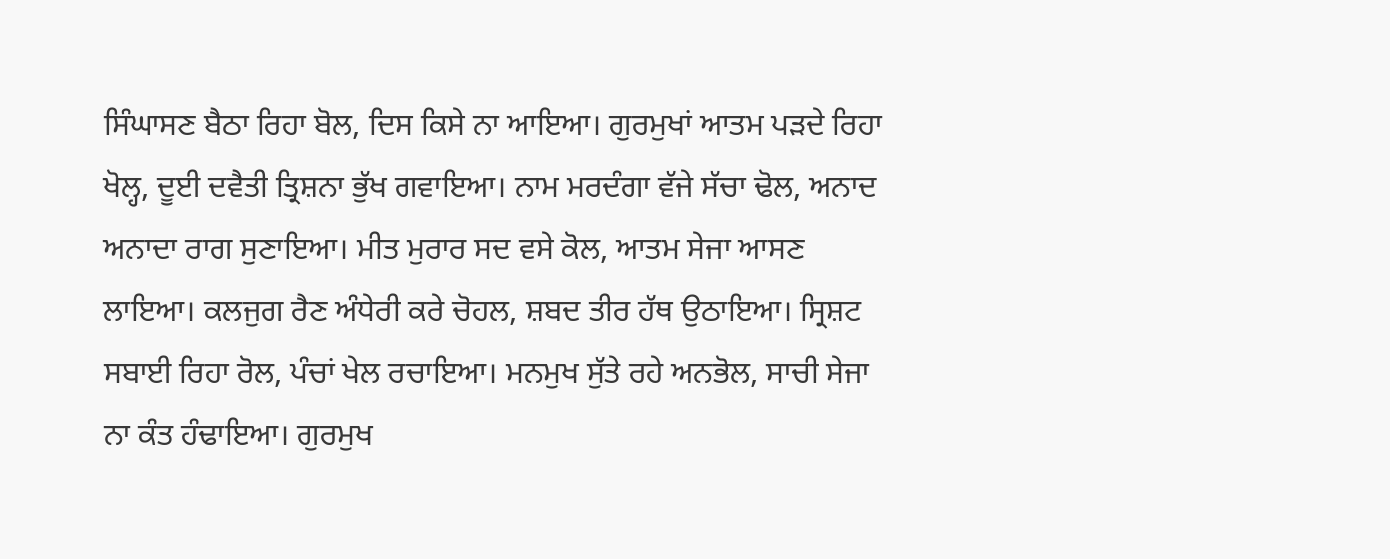ਸਿੰਘਾਸਣ ਬੈਠਾ ਰਿਹਾ ਬੋਲ, ਦਿਸ ਕਿਸੇ ਨਾ ਆਇਆ। ਗੁਰਮੁਖਾਂ ਆਤਮ ਪੜਦੇ ਰਿਹਾ ਖੋਲ੍ਹ, ਦੂਈ ਦਵੈਤੀ ਤ੍ਰਿਸ਼ਨਾ ਭੁੱਖ ਗਵਾਇਆ। ਨਾਮ ਮਰਦੰਗਾ ਵੱਜੇ ਸੱਚਾ ਢੋਲ, ਅਨਾਦ ਅਨਾਦਾ ਰਾਗ ਸੁਣਾਇਆ। ਮੀਤ ਮੁਰਾਰ ਸਦ ਵਸੇ ਕੋਲ, ਆਤਮ ਸੇਜਾ ਆਸਣ ਲਾਇਆ। ਕਲਜੁਗ ਰੈਣ ਅੰਧੇਰੀ ਕਰੇ ਚੋਹਲ, ਸ਼ਬਦ ਤੀਰ ਹੱਥ ਉਠਾਇਆ। ਸ੍ਰਿਸ਼ਟ ਸਬਾਈ ਰਿਹਾ ਰੋਲ, ਪੰਚਾਂ ਖੇਲ ਰਚਾਇਆ। ਮਨਮੁਖ ਸੁੱਤੇ ਰਹੇ ਅਨਭੋਲ, ਸਾਚੀ ਸੇਜਾ ਨਾ ਕੰਤ ਹੰਢਾਇਆ। ਗੁਰਮੁਖ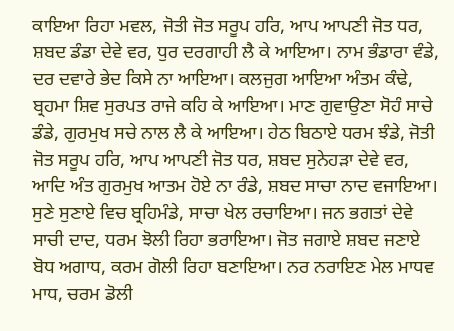ਕਾਇਆ ਰਿਹਾ ਮਵਲ, ਜੋਤੀ ਜੋਤ ਸਰੂਪ ਹਰਿ, ਆਪ ਆਪਣੀ ਜੋਤ ਧਰ, ਸ਼ਬਦ ਡੰਡਾ ਦੇਵੇ ਵਰ, ਧੁਰ ਦਰਗਾਹੀ ਲੈ ਕੇ ਆਇਆ। ਨਾਮ ਭੰਡਾਰਾ ਵੰਡੇ, ਦਰ ਦਵਾਰੇ ਭੇਦ ਕਿਸੇ ਨਾ ਆਇਆ। ਕਲਜੁਗ ਆਇਆ ਅੰਤਮ ਕੰਢੇ, ਬ੍ਰਹਮਾ ਸ਼ਿਵ ਸੁਰਪਤ ਰਾਜੇ ਕਹਿ ਕੇ ਆਇਆ। ਮਾਣ ਗੁਵਾਉਣਾ ਸੋਹੰ ਸਾਚੇ ਡੰਡੇ, ਗੁਰਮੁਖ ਸਚੇ ਨਾਲ ਲੈ ਕੇ ਆਇਆ। ਹੇਠ ਬਿਠਾਏ ਧਰਮ ਝੰਡੇ, ਜੋਤੀ ਜੋਤ ਸਰੂਪ ਹਰਿ, ਆਪ ਆਪਣੀ ਜੋਤ ਧਰ, ਸ਼ਬਦ ਸੁਨੇਹੜਾ ਦੇਵੇ ਵਰ, ਆਦਿ ਅੰਤ ਗੁਰਮੁਖ ਆਤਮ ਹੋਏ ਨਾ ਰੰਡੇ, ਸ਼ਬਦ ਸਾਚਾ ਨਾਦ ਵਜਾਇਆ। ਸੁਣੇ ਸੁਣਾਏ ਵਿਚ ਬ੍ਰਹਿਮੰਡੇ, ਸਾਚਾ ਖੇਲ ਰਚਾਇਆ। ਜਨ ਭਗਤਾਂ ਦੇਵੇ ਸਾਚੀ ਦਾਦ, ਧਰਮ ਝੋਲੀ ਰਿਹਾ ਭਰਾਇਆ। ਜੋਤ ਜਗਾਏ ਸ਼ਬਦ ਜਣਾਏ ਬੋਧ ਅਗਾਧ, ਕਰਮ ਗੋਲੀ ਰਿਹਾ ਬਣਾਇਆ। ਨਰ ਨਰਾਇਣ ਮੇਲ ਮਾਧਵ ਮਾਧ, ਚਰਮ ਡੋਲੀ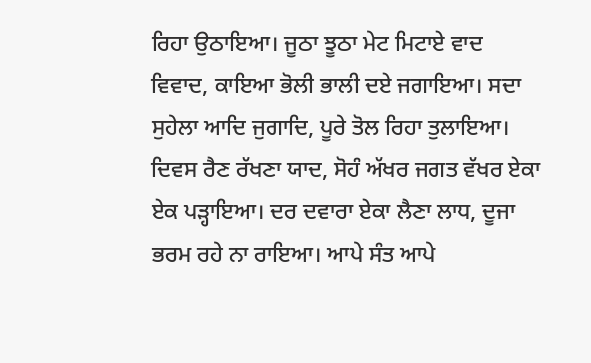ਰਿਹਾ ਉਠਾਇਆ। ਜੂਠਾ ਝੂਠਾ ਮੇਟ ਮਿਟਾਏ ਵਾਦ ਵਿਵਾਦ, ਕਾਇਆ ਭੋਲੀ ਭਾਲੀ ਦਏ ਜਗਾਇਆ। ਸਦਾ ਸੁਹੇਲਾ ਆਦਿ ਜੁਗਾਦਿ, ਪੂਰੇ ਤੋਲ ਰਿਹਾ ਤੁਲਾਇਆ। ਦਿਵਸ ਰੈਣ ਰੱਖਣਾ ਯਾਦ, ਸੋਹੰ ਅੱਖਰ ਜਗਤ ਵੱਖਰ ਏਕਾ ਏਕ ਪੜ੍ਹਾਇਆ। ਦਰ ਦਵਾਰਾ ਏਕਾ ਲੈਣਾ ਲਾਧ, ਦੂਜਾ ਭਰਮ ਰਹੇ ਨਾ ਰਾਇਆ। ਆਪੇ ਸੰਤ ਆਪੇ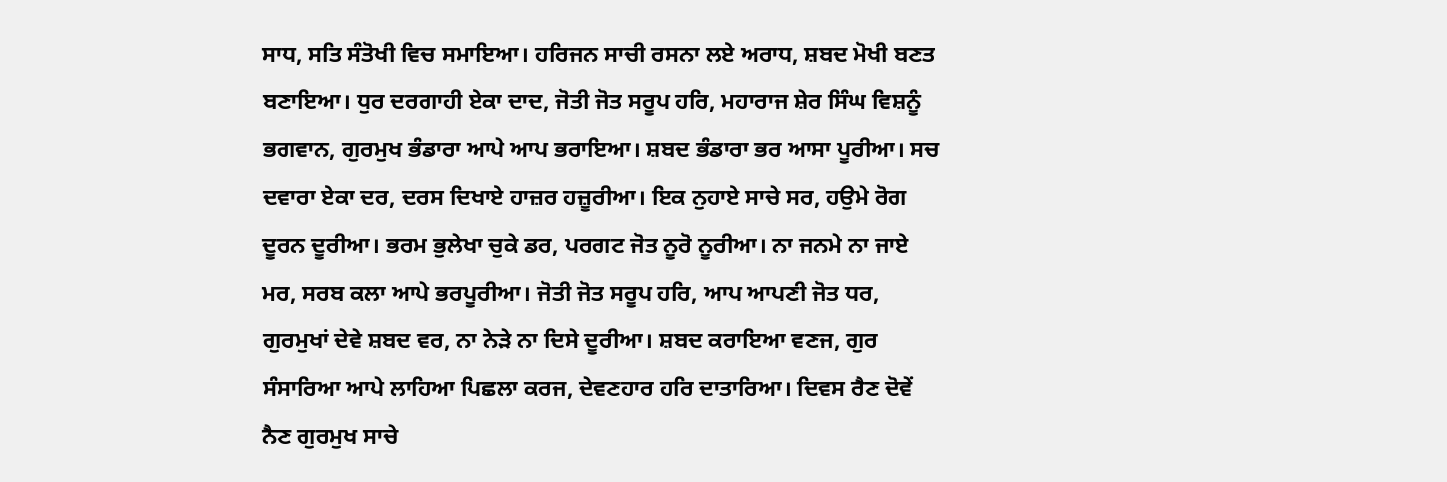ਸਾਧ, ਸਤਿ ਸੰਤੋਖੀ ਵਿਚ ਸਮਾਇਆ। ਹਰਿਜਨ ਸਾਚੀ ਰਸਨਾ ਲਏ ਅਰਾਧ, ਸ਼ਬਦ ਮੋਖੀ ਬਣਤ ਬਣਾਇਆ। ਧੁਰ ਦਰਗਾਹੀ ਏਕਾ ਦਾਦ, ਜੋਤੀ ਜੋਤ ਸਰੂਪ ਹਰਿ, ਮਹਾਰਾਜ ਸ਼ੇਰ ਸਿੰਘ ਵਿਸ਼ਨੂੰ ਭਗਵਾਨ, ਗੁਰਮੁਖ ਭੰਡਾਰਾ ਆਪੇ ਆਪ ਭਰਾਇਆ। ਸ਼ਬਦ ਭੰਡਾਰਾ ਭਰ ਆਸਾ ਪੂਰੀਆ। ਸਚ ਦਵਾਰਾ ਏਕਾ ਦਰ, ਦਰਸ ਦਿਖਾਏ ਹਾਜ਼ਰ ਹਜ਼ੂਰੀਆ। ਇਕ ਨੁਹਾਏ ਸਾਚੇ ਸਰ, ਹਉਮੇ ਰੋਗ ਦੂਰਨ ਦੂਰੀਆ। ਭਰਮ ਭੁਲੇਖਾ ਚੁਕੇ ਡਰ, ਪਰਗਟ ਜੋਤ ਨੂਰੋ ਨੂਰੀਆ। ਨਾ ਜਨਮੇ ਨਾ ਜਾਏ ਮਰ, ਸਰਬ ਕਲਾ ਆਪੇ ਭਰਪੂਰੀਆ। ਜੋਤੀ ਜੋਤ ਸਰੂਪ ਹਰਿ, ਆਪ ਆਪਣੀ ਜੋਤ ਧਰ, ਗੁਰਮੁਖਾਂ ਦੇਵੇ ਸ਼ਬਦ ਵਰ, ਨਾ ਨੇੜੇ ਨਾ ਦਿਸੇ ਦੂਰੀਆ। ਸ਼ਬਦ ਕਰਾਇਆ ਵਣਜ, ਗੁਰ ਸੰਸਾਰਿਆ ਆਪੇ ਲਾਹਿਆ ਪਿਛਲਾ ਕਰਜ, ਦੇਵਣਹਾਰ ਹਰਿ ਦਾਤਾਰਿਆ। ਦਿਵਸ ਰੈਣ ਦੋਵੇਂ ਨੈਣ ਗੁਰਮੁਖ ਸਾਚੇ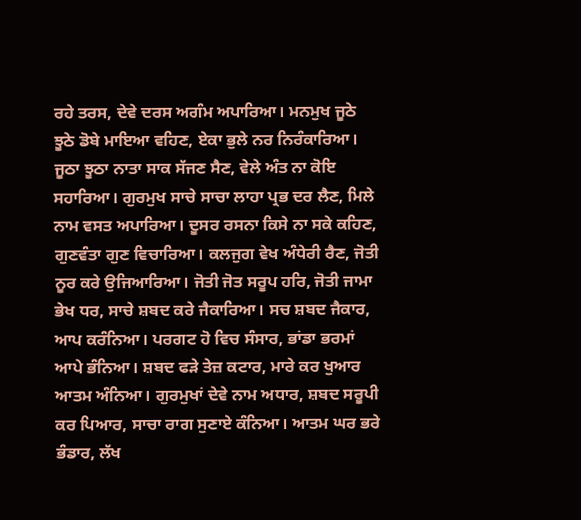ਰਹੇ ਤਰਸ, ਦੇਵੇ ਦਰਸ ਅਗੰਮ ਅਪਾਰਿਆ। ਮਨਮੁਖ ਜੂਠੇ ਝੂਠੇ ਡੋਬੇ ਮਾਇਆ ਵਹਿਣ, ਏਕਾ ਭੁਲੇ ਨਰ ਨਿਰੰਕਾਰਿਆ। ਜੂਠਾ ਝੂਠਾ ਨਾਤਾ ਸਾਕ ਸੱਜਣ ਸੈਣ, ਵੇਲੇ ਅੰਤ ਨਾ ਕੋਇ ਸਹਾਰਿਆ। ਗੁਰਮੁਖ ਸਾਚੇ ਸਾਚਾ ਲਾਹਾ ਪ੍ਰਭ ਦਰ ਲੈਣ, ਮਿਲੇ ਨਾਮ ਵਸਤ ਅਪਾਰਿਆ। ਦੂਸਰ ਰਸਨਾ ਕਿਸੇ ਨਾ ਸਕੇ ਕਹਿਣ, ਗੁਣਵੰਤਾ ਗੁਣ ਵਿਚਾਰਿਆ। ਕਲਜੁਗ ਵੇਖ ਅੰਧੇਰੀ ਰੈਣ, ਜੋਤੀ ਨੂਰ ਕਰੇ ਉਜਿਆਰਿਆ। ਜੋਤੀ ਜੋਤ ਸਰੂਪ ਹਰਿ, ਜੋਤੀ ਜਾਮਾ ਭੇਖ ਧਰ, ਸਾਚੇ ਸ਼ਬਦ ਕਰੇ ਜੈਕਾਰਿਆ। ਸਚ ਸ਼ਬਦ ਜੈਕਾਰ, ਆਪ ਕਰੰਨਿਆ। ਪਰਗਟ ਹੋ ਵਿਚ ਸੰਸਾਰ, ਭਾਂਡਾ ਭਰਮਾਂ ਆਪੇ ਭੰਨਿਆ। ਸ਼ਬਦ ਫੜੇ ਤੇਜ਼ ਕਟਾਰ, ਮਾਰੇ ਕਰ ਖੁਆਰ ਆਤਮ ਅੰਨਿਆ। ਗੁਰਮੁਖਾਂ ਦੇਵੇ ਨਾਮ ਅਧਾਰ, ਸ਼ਬਦ ਸਰੂਪੀ ਕਰ ਪਿਆਰ, ਸਾਚਾ ਰਾਗ ਸੁਣਾਏ ਕੰਨਿਆ। ਆਤਮ ਘਰ ਭਰੇ ਭੰਡਾਰ, ਲੱਖ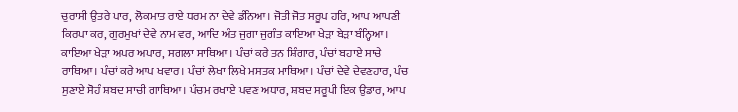ਚੁਰਾਸੀ ਉਤਰੇ ਪਾਰ, ਲੋਕਮਾਤ ਰਾਏ ਧਰਮ ਨਾ ਦੇਵੇ ਡੰਨਿਆ। ਜੋਤੀ ਜੋਤ ਸਰੂਪ ਹਰਿ, ਆਪ ਆਪਣੀ ਕਿਰਪਾ ਕਰ, ਗੁਰਮੁਖਾਂ ਦੇਵੇ ਨਾਮ ਵਰ, ਆਦਿ ਅੰਤ ਜੁਗਾ ਜੁਗੰਤ ਕਾਇਆ ਖੇੜਾ ਬੇੜਾ ਬੰਨ੍ਹਿਆ। ਕਾਇਆ ਖੇੜਾ ਅਪਰ ਅਪਾਰ, ਸਗਲਾ ਸਾਥਿਆ। ਪੰਚਾਂ ਕਰੇ ਤਨ ਸ਼ਿੰਗਾਰ, ਪੰਚਾਂ ਬਹਾਏ ਸਾਚੇ ਰਾਥਿਆ। ਪੰਚਾਂ ਕਰੇ ਆਪ ਖਵਾਰ। ਪੰਚਾਂ ਲੇਖਾ ਲਿਖੇ ਮਸਤਕ ਮਾਥਿਆ। ਪੰਚਾਂ ਦੇਵੇ ਦੇਵਣਹਾਰ, ਪੰਚ ਸੁਣਾਏ ਸੋਹੰ ਸ਼ਬਦ ਸਾਚੀ ਗਾਥਿਆ। ਪੰਚਮ ਰਖਾਏ ਪਵਣ ਅਧਾਰ, ਸ਼ਬਦ ਸਰੂਪੀ ਇਕ ਉਡਾਰ, ਆਪ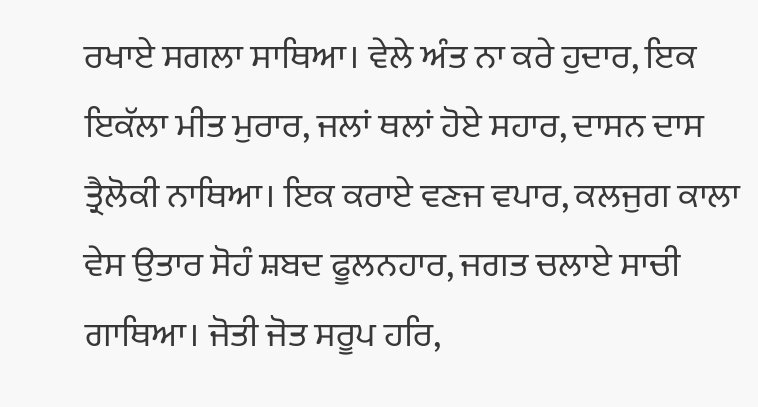ਰਖਾਏ ਸਗਲਾ ਸਾਥਿਆ। ਵੇਲੇ ਅੰਤ ਨਾ ਕਰੇ ਹੁਦਾਰ, ਇਕ ਇਕੱਲਾ ਮੀਤ ਮੁਰਾਰ, ਜਲਾਂ ਥਲਾਂ ਹੋਏ ਸਹਾਰ, ਦਾਸਨ ਦਾਸ ਤ੍ਰੈਲੋਕੀ ਨਾਥਿਆ। ਇਕ ਕਰਾਏ ਵਣਜ ਵਪਾਰ, ਕਲਜੁਗ ਕਾਲਾ ਵੇਸ ਉਤਾਰ ਸੋਹੰ ਸ਼ਬਦ ਫੂਲਨਹਾਰ, ਜਗਤ ਚਲਾਏ ਸਾਚੀ ਗਾਥਿਆ। ਜੋਤੀ ਜੋਤ ਸਰੂਪ ਹਰਿ,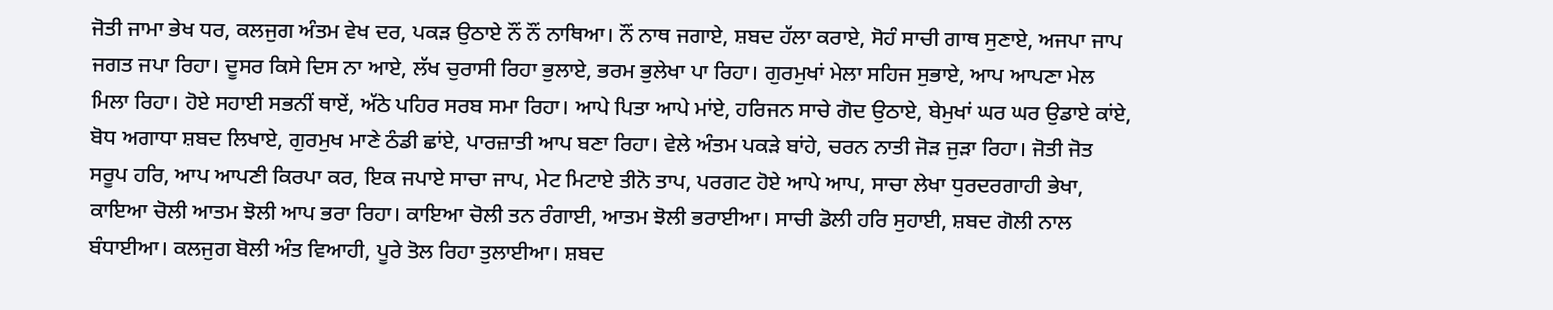ਜੋਤੀ ਜਾਮਾ ਭੇਖ ਧਰ, ਕਲਜੁਗ ਅੰਤਮ ਵੇਖ ਦਰ, ਪਕੜ ਉਠਾਏ ਨੌਂ ਨੌਂ ਨਾਥਿਆ। ਨੌਂ ਨਾਥ ਜਗਾਏ, ਸ਼ਬਦ ਹੱਲਾ ਕਰਾਏ, ਸੋਹੰ ਸਾਚੀ ਗਾਥ ਸੁਣਾਏ, ਅਜਪਾ ਜਾਪ ਜਗਤ ਜਪਾ ਰਿਹਾ। ਦੂਸਰ ਕਿਸੇ ਦਿਸ ਨਾ ਆਏ, ਲੱਖ ਚੁਰਾਸੀ ਰਿਹਾ ਭੁਲਾਏ, ਭਰਮ ਭੁਲੇਖਾ ਪਾ ਰਿਹਾ। ਗੁਰਮੁਖਾਂ ਮੇਲਾ ਸਹਿਜ ਸੁਭਾਏ, ਆਪ ਆਪਣਾ ਮੇਲ ਮਿਲਾ ਰਿਹਾ। ਹੋਏ ਸਹਾਈ ਸਭਨੀਂ ਥਾਏਂ, ਅੱਠੇ ਪਹਿਰ ਸਰਬ ਸਮਾ ਰਿਹਾ। ਆਪੇ ਪਿਤਾ ਆਪੇ ਮਾਂਏ, ਹਰਿਜਨ ਸਾਚੇ ਗੋਦ ਉਠਾਏ, ਬੇਮੁਖਾਂ ਘਰ ਘਰ ਉਡਾਏ ਕਾਂਏ, ਬੋਧ ਅਗਾਧਾ ਸ਼ਬਦ ਲਿਖਾਏ, ਗੁਰਮੁਖ ਮਾਣੇ ਠੰਡੀ ਛਾਂਏ, ਪਾਰਜ਼ਾਤੀ ਆਪ ਬਣਾ ਰਿਹਾ। ਵੇਲੇ ਅੰਤਮ ਪਕੜੇ ਬਾਂਹੇ, ਚਰਨ ਨਾਤੀ ਜੋੜ ਜੁੜਾ ਰਿਹਾ। ਜੋਤੀ ਜੋਤ ਸਰੂਪ ਹਰਿ, ਆਪ ਆਪਣੀ ਕਿਰਪਾ ਕਰ, ਇਕ ਜਪਾਏ ਸਾਚਾ ਜਾਪ, ਮੇਟ ਮਿਟਾਏ ਤੀਨੋ ਤਾਪ, ਪਰਗਟ ਹੋਏ ਆਪੇ ਆਪ, ਸਾਚਾ ਲੇਖਾ ਧੁਰਦਰਗਾਹੀ ਭੇਖਾ, ਕਾਇਆ ਚੋਲੀ ਆਤਮ ਝੋਲੀ ਆਪ ਭਰਾ ਰਿਹਾ। ਕਾਇਆ ਚੋਲੀ ਤਨ ਰੰਗਾਈ, ਆਤਮ ਝੋਲੀ ਭਰਾਈਆ। ਸਾਚੀ ਡੋਲੀ ਹਰਿ ਸੁਹਾਈ, ਸ਼ਬਦ ਗੋਲੀ ਨਾਲ ਬੰਧਾਈਆ। ਕਲਜੁਗ ਬੋਲੀ ਅੰਤ ਵਿਆਹੀ, ਪੂਰੇ ਤੋਲ ਰਿਹਾ ਤੁਲਾਈਆ। ਸ਼ਬਦ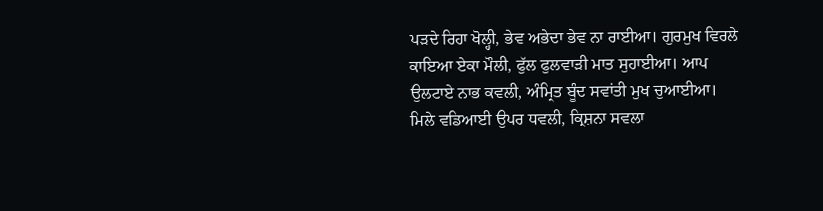ਪੜਦੇ ਰਿਹਾ ਖੋਲ੍ਹੀ, ਭੇਵ ਅਭੇਦਾ ਭੇਵ ਨਾ ਰਾਈਆ। ਗੁਰਮੁਖ ਵਿਰਲੇ ਕਾਇਆ ਏਕਾ ਮੌਲੀ, ਫੁੱਲ ਫੁਲਵਾੜੀ ਮਾਤ ਸੁਹਾਈਆ। ਆਪ ਉਲਟਾਏ ਨਾਭ ਕਵਲੀ, ਅੰਮ੍ਰਿਤ ਬੂੰਦ ਸਵਾਂਤੀ ਮੁਖ ਚੁਆਈਆ। ਮਿਲੇ ਵਡਿਆਈ ਉਪਰ ਧਵਲੀ, ਕ੍ਰਿਸ਼ਨਾ ਸਵਲਾ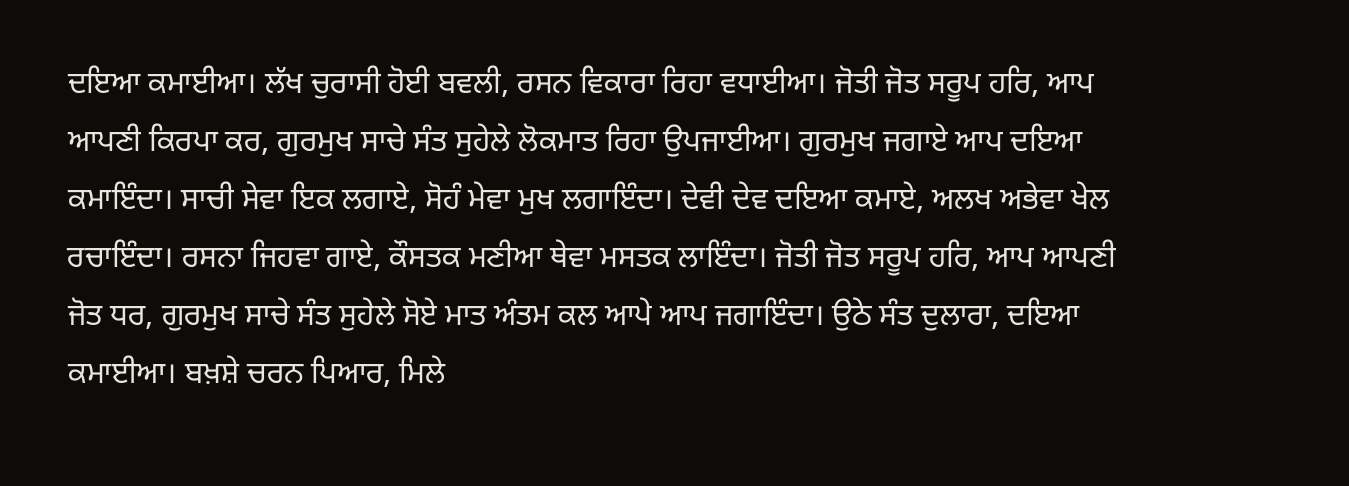ਦਇਆ ਕਮਾਈਆ। ਲੱਖ ਚੁਰਾਸੀ ਹੋਈ ਬਵਲੀ, ਰਸਨ ਵਿਕਾਰਾ ਰਿਹਾ ਵਧਾਈਆ। ਜੋਤੀ ਜੋਤ ਸਰੂਪ ਹਰਿ, ਆਪ ਆਪਣੀ ਕਿਰਪਾ ਕਰ, ਗੁਰਮੁਖ ਸਾਚੇ ਸੰਤ ਸੁਹੇਲੇ ਲੋਕਮਾਤ ਰਿਹਾ ਉਪਜਾਈਆ। ਗੁਰਮੁਖ ਜਗਾਏ ਆਪ ਦਇਆ ਕਮਾਇੰਦਾ। ਸਾਚੀ ਸੇਵਾ ਇਕ ਲਗਾਏ, ਸੋਹੰ ਮੇਵਾ ਮੁਖ ਲਗਾਇੰਦਾ। ਦੇਵੀ ਦੇਵ ਦਇਆ ਕਮਾਏ, ਅਲਖ ਅਭੇਵਾ ਖੇਲ ਰਚਾਇੰਦਾ। ਰਸਨਾ ਜਿਹਵਾ ਗਾਏ, ਕੌਸਤਕ ਮਣੀਆ ਥੇਵਾ ਮਸਤਕ ਲਾਇੰਦਾ। ਜੋਤੀ ਜੋਤ ਸਰੂਪ ਹਰਿ, ਆਪ ਆਪਣੀ ਜੋਤ ਧਰ, ਗੁਰਮੁਖ ਸਾਚੇ ਸੰਤ ਸੁਹੇਲੇ ਸੋਏ ਮਾਤ ਅੰਤਮ ਕਲ ਆਪੇ ਆਪ ਜਗਾਇੰਦਾ। ਉਠੇ ਸੰਤ ਦੁਲਾਰਾ, ਦਇਆ ਕਮਾਈਆ। ਬਖ਼ਸ਼ੇ ਚਰਨ ਪਿਆਰ, ਮਿਲੇ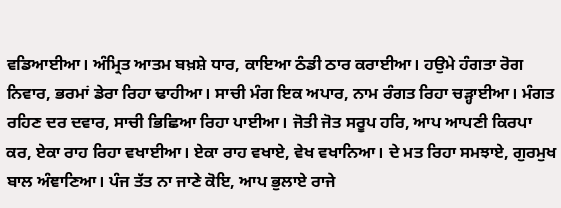ਵਡਿਆਈਆ। ਅੰਮ੍ਰਿਤ ਆਤਮ ਬਖ਼ਸ਼ੇ ਧਾਰ, ਕਾਇਆ ਠੰਡੀ ਠਾਰ ਕਰਾਈਆ। ਹਉਮੇ ਹੰਗਤਾ ਰੋਗ ਨਿਵਾਰ, ਭਰਮਾਂ ਡੇਰਾ ਰਿਹਾ ਢਾਹੀਆ। ਸਾਚੀ ਮੰਗ ਇਕ ਅਪਾਰ, ਨਾਮ ਰੰਗਤ ਰਿਹਾ ਚੜ੍ਹਾਈਆ। ਮੰਗਤ ਰਹਿਣ ਦਰ ਦਵਾਰ, ਸਾਚੀ ਭਿਛਿਆ ਰਿਹਾ ਪਾਈਆ। ਜੋਤੀ ਜੋਤ ਸਰੂਪ ਹਰਿ, ਆਪ ਆਪਣੀ ਕਿਰਪਾ ਕਰ, ਏਕਾ ਰਾਹ ਰਿਹਾ ਵਖਾਈਆ। ਏਕਾ ਰਾਹ ਵਖਾਏ, ਵੇਖ ਵਖਾਨਿਆ। ਦੇ ਮਤ ਰਿਹਾ ਸਮਝਾਏ, ਗੁਰਮੁਖ ਬਾਲ ਅੰਞਾਣਿਆ। ਪੰਜ ਤੱਤ ਨਾ ਜਾਣੇ ਕੋਇ, ਆਪ ਭੁਲਾਏ ਰਾਜੇ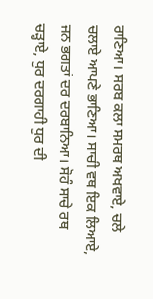ਰਾਣਿਆ। ਸਰਬ ਕਲਾ ਸਮਰਥ ਅਖਵਾਏ, ਚਲੇ ਚਲਾਏ ਆਪਣੇ ਭਾਣਿਆ। ਸਾਚੀ ਵਥ ਇਕ ਲਿਆਏ, ਜਨ ਭਗਤਾਂ ਦਰ ਦਰਬਾਨਿਆ। ਸੋਹੰ ਸਾਚੇ ਰਥ ਚੜ੍ਹਾਏ, ਧੁਰ ਦਰਗਾਹੀ ਧੁਰ ਦੀ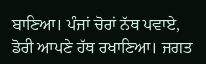ਬਾਣਿਆ। ਪੰਜਾਂ ਚੋਰਾਂ ਨੱਥ ਪਵਾਏ, ਡੋਰੀ ਆਪਣੇ ਹੱਥ ਰਖਾਣਿਆ। ਜਗਤ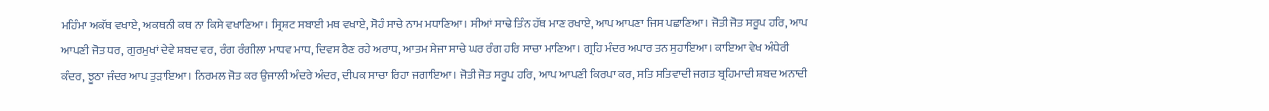ਮਹਿੰਮਾ ਅਕੱਥ ਵਖਾਏ, ਅਕਥਨੀ ਕਥ ਨਾ ਕਿਸੇ ਵਖਾਣਿਆ। ਸ੍ਰਿਸ਼ਟ ਸਬਾਈ ਮਥ ਵਖਾਏ, ਸੋਹੰ ਸਾਚੇ ਨਾਮ ਮਧਾਣਿਆ। ਸੀਆਂ ਸਾਢੇ ਤਿੰਨ ਹੱਥ ਮਾਣ ਰਖਾਏ, ਆਪ ਆਪਣਾ ਜਿਸ ਪਛਾਣਿਆ। ਜੋਤੀ ਜੋਤ ਸਰੂਪ ਹਰਿ, ਆਪ ਆਪਣੀ ਜੋਤ ਧਰ, ਗੁਰਮੁਖਾਂ ਦੇਵੇ ਸ਼ਬਦ ਵਰ, ਰੰਗ ਰੰਗੀਲਾ ਮਾਧਵ ਮਾਧ, ਦਿਵਸ ਰੈਣ ਰਹੇ ਅਰਾਧ, ਆਤਮ ਸੇਜਾ ਸਾਚੇ ਘਰ ਰੰਗ ਹਰਿ ਸਾਚਾ ਮਾਣਿਆ। ਗ੍ਰਹਿ ਮੰਦਰ ਅਪਾਰ ਤਨ ਸੁਹਾਇਆ। ਕਾਇਆ ਵੇਖ ਅੰਧੇਰੀ ਕੰਦਰ, ਝੂਠਾ ਜੰਦਰ ਆਪ ਤੁੜਾਇਆ। ਨਿਰਮਲ ਜੋਤ ਕਰ ਉਜਾਲੀ ਅੰਦਰੇ ਅੰਦਰ, ਦੀਪਕ ਸਾਚਾ ਰਿਹਾ ਜਗਾਇਆ। ਜੋਤੀ ਜੋਤ ਸਰੂਪ ਹਰਿ, ਆਪ ਆਪਣੀ ਕਿਰਪਾ ਕਰ, ਸਤਿ ਸਤਿਵਾਦੀ ਜਗਤ ਬ੍ਰਹਿਮਾਦੀ ਸ਼ਬਦ ਅਨਾਦੀ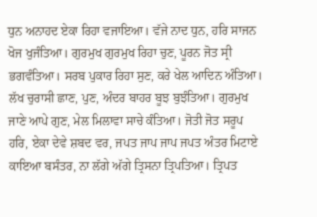ਧੁਨ ਅਨਾਹਦ ਏਕਾ ਰਿਹਾ ਵਜਾਇਆ। ਵੱਜੇ ਨਾਦ ਧੁਨ, ਹਰਿ ਸਾਜਨ ਖੋਜ ਖੁਜੰਤਿਆ। ਗੁਰਮੁਖ ਗੁਰਮੁਖ ਰਿਹਾ ਚੁਣ, ਪੂਰਨ ਜੋਤ ਸ੍ਰੀ ਭਗਵੰਤਿਆ। ਸਰਬ ਪੁਕਾਰ ਰਿਹਾ ਸੁਣ, ਕਰੇ ਖੇਲ ਆਦਿਨ ਅੰਤਿਆ। ਲੱਖ ਚੁਰਾਸੀ ਛਾਣ, ਪੁਣ, ਅੰਦਰ ਬਾਹਰ ਬੂਝ ਬੁਝੰਤਿਆ। ਗੁਰਮੁਖ ਜਾਣੇ ਆਪੇ ਗੁਣ, ਮੇਲ ਮਿਲਾਵਾ ਸਾਚੇ ਕੰਤਿਆ। ਜੋਤੀ ਜੋਤ ਸਰੂਪ ਹਰਿ, ਏਕਾ ਦੇਵੇ ਸ਼ਬਦ ਵਰ, ਜਪਤ ਜਾਪ ਜਾਪ ਜਪਤ ਅੰਤਰ ਮਿਟਾਏ ਕਾਇਆ ਬਸੰਤਰ, ਨਾ ਲੱਗੇ ਅੱਗੇ ਤ੍ਰਿਸਨਾ ਤ੍ਰਿਪਤਿਆ। ਤ੍ਰਿਪਤ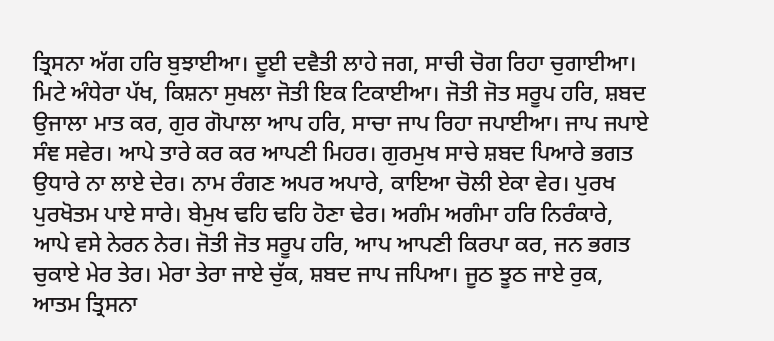ਤ੍ਰਿਸਨਾ ਅੱਗ ਹਰਿ ਬੁਝਾਈਆ। ਦੂਈ ਦਵੈਤੀ ਲਾਹੇ ਜਗ, ਸਾਚੀ ਚੋਗ ਰਿਹਾ ਚੁਗਾਈਆ। ਮਿਟੇ ਅੰਧੇਰਾ ਪੱਖ, ਕਿਸ਼ਨਾ ਸੁਖਲਾ ਜੋਤੀ ਇਕ ਟਿਕਾਈਆ। ਜੋਤੀ ਜੋਤ ਸਰੂਪ ਹਰਿ, ਸ਼ਬਦ ਉਜਾਲਾ ਮਾਤ ਕਰ, ਗੁਰ ਗੋਪਾਲਾ ਆਪ ਹਰਿ, ਸਾਚਾ ਜਾਪ ਰਿਹਾ ਜਪਾਈਆ। ਜਾਪ ਜਪਾਏ ਸੰਞ ਸਵੇਰ। ਆਪੇ ਤਾਰੇ ਕਰ ਕਰ ਆਪਣੀ ਮਿਹਰ। ਗੁਰਮੁਖ ਸਾਚੇ ਸ਼ਬਦ ਪਿਆਰੇ ਭਗਤ ਉਧਾਰੇ ਨਾ ਲਾਏ ਦੇਰ। ਨਾਮ ਰੰਗਣ ਅਪਰ ਅਪਾਰੇ, ਕਾਇਆ ਚੋਲੀ ਏਕਾ ਵੇਰ। ਪੁਰਖ ਪੁਰਖੋਤਮ ਪਾਏ ਸਾਰੇ। ਬੇਮੁਖ ਢਹਿ ਢਹਿ ਹੋਣਾ ਢੇਰ। ਅਗੰਮ ਅਗੰਮਾ ਹਰਿ ਨਿਰੰਕਾਰੇ, ਆਪੇ ਵਸੇ ਨੇਰਨ ਨੇਰ। ਜੋਤੀ ਜੋਤ ਸਰੂਪ ਹਰਿ, ਆਪ ਆਪਣੀ ਕਿਰਪਾ ਕਰ, ਜਨ ਭਗਤ ਚੁਕਾਏ ਮੇਰ ਤੇਰ। ਮੇਰਾ ਤੇਰਾ ਜਾਏ ਚੁੱਕ, ਸ਼ਬਦ ਜਾਪ ਜਪਿਆ। ਜੂਠ ਝੂਠ ਜਾਏ ਰੁਕ, ਆਤਮ ਤ੍ਰਿਸਨਾ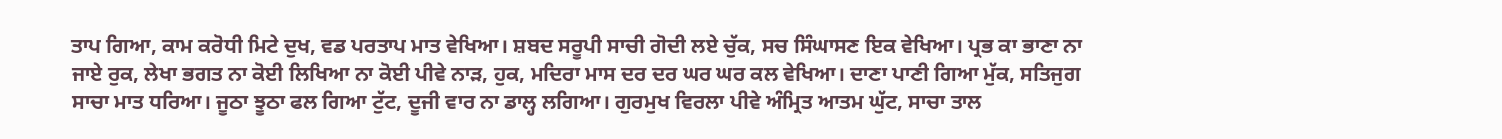ਤਾਪ ਗਿਆ, ਕਾਮ ਕਰੋਧੀ ਮਿਟੇ ਦੁਖ, ਵਡ ਪਰਤਾਪ ਮਾਤ ਵੇਖਿਆ। ਸ਼ਬਦ ਸਰੂਪੀ ਸਾਚੀ ਗੋਦੀ ਲਏ ਚੁੱਕ, ਸਚ ਸਿੰਘਾਸਣ ਇਕ ਵੇਖਿਆ। ਪ੍ਰਭ ਕਾ ਭਾਣਾ ਨਾ ਜਾਏ ਰੁਕ, ਲੇਖਾ ਭਗਤ ਨਾ ਕੋਈ ਲਿਖਿਆ ਨਾ ਕੋਈ ਪੀਵੇ ਨਾੜ, ਹੁਕ, ਮਦਿਰਾ ਮਾਸ ਦਰ ਦਰ ਘਰ ਘਰ ਕਲ ਵੇਖਿਆ। ਦਾਣਾ ਪਾਣੀ ਗਿਆ ਮੁੱਕ, ਸਤਿਜੁਗ ਸਾਚਾ ਮਾਤ ਧਰਿਆ। ਜੂਠਾ ਝੂਠਾ ਫਲ ਗਿਆ ਟੁੱਟ, ਦੂਜੀ ਵਾਰ ਨਾ ਡਾਲ੍ਹ ਲਗਿਆ। ਗੁਰਮੁਖ ਵਿਰਲਾ ਪੀਵੇ ਅੰਮ੍ਰਿਤ ਆਤਮ ਘੁੱਟ, ਸਾਚਾ ਤਾਲ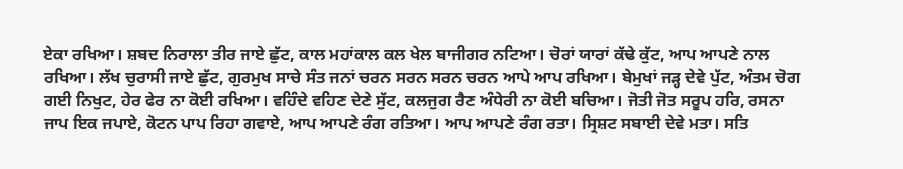ਏਕਾ ਰਖਿਆ। ਸ਼ਬਦ ਨਿਰਾਲਾ ਤੀਰ ਜਾਏ ਛੁੱਟ, ਕਾਲ ਮਹਾਂਕਾਲ ਕਲ ਖੇਲ ਬਾਜੀਗਰ ਨਟਿਆ। ਚੋਰਾਂ ਯਾਰਾਂ ਕੱਢੇ ਕੁੱਟ, ਆਪ ਆਪਣੇ ਨਾਲ ਰਖਿਆ। ਲੱਖ ਚੁਰਾਸੀ ਜਾਏ ਛੁੱਟ, ਗੁਰਮੁਖ ਸਾਚੇ ਸੰਤ ਜਨਾਂ ਚਰਨ ਸਰਨ ਸਰਨ ਚਰਨ ਆਪੇ ਆਪ ਰਖਿਆ। ਬੇਮੁਖਾਂ ਜੜ੍ਹ ਦੇਵੇ ਪੁੱਟ, ਅੰਤਮ ਚੋਗ ਗਈ ਨਿਖੁਟ, ਹੇਰ ਫੇਰ ਨਾ ਕੋਈ ਰਖਿਆ। ਵਹਿੰਦੇ ਵਹਿਣ ਦੇਣੇ ਸੁੱਟ, ਕਲਜੁਗ ਰੈਣ ਅੰਧੇਰੀ ਨਾ ਕੋਈ ਬਚਿਆ। ਜੋਤੀ ਜੋਤ ਸਰੂਪ ਹਰਿ, ਰਸਨਾ ਜਾਪ ਇਕ ਜਪਾਏ, ਕੋਟਨ ਪਾਪ ਰਿਹਾ ਗਵਾਏ, ਆਪ ਆਪਣੇ ਰੰਗ ਰਤਿਆ। ਆਪ ਆਪਣੇ ਰੰਗ ਰਤਾ। ਸ੍ਰਿਸ਼ਟ ਸਬਾਈ ਦੇਵੇ ਮਤਾ। ਸਤਿ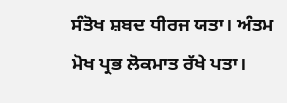ਸੰਤੋਖ ਸ਼ਬਦ ਧੀਰਜ ਯਤਾ। ਅੰਤਮ ਮੋਖ ਪ੍ਰਭ ਲੋਕਮਾਤ ਰੱਖੇ ਪਤਾ।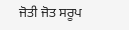ਜੋਤੀ ਜੋਤ ਸਰੂਪ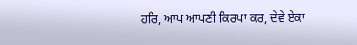ਹਰਿ, ਆਪ ਆਪਣੀ ਕਿਰਪਾ ਕਰ, ਦੇਵੇ ਏਕਾ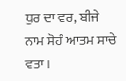ਧੁਰ ਦਾ ਵਰ, ਬੀਜੇ ਨਾਮ ਸੋਹੰ ਆਤਮ ਸਾਚੇ ਵਤਾ।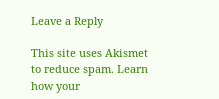Leave a Reply

This site uses Akismet to reduce spam. Learn how your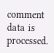comment data is processed.